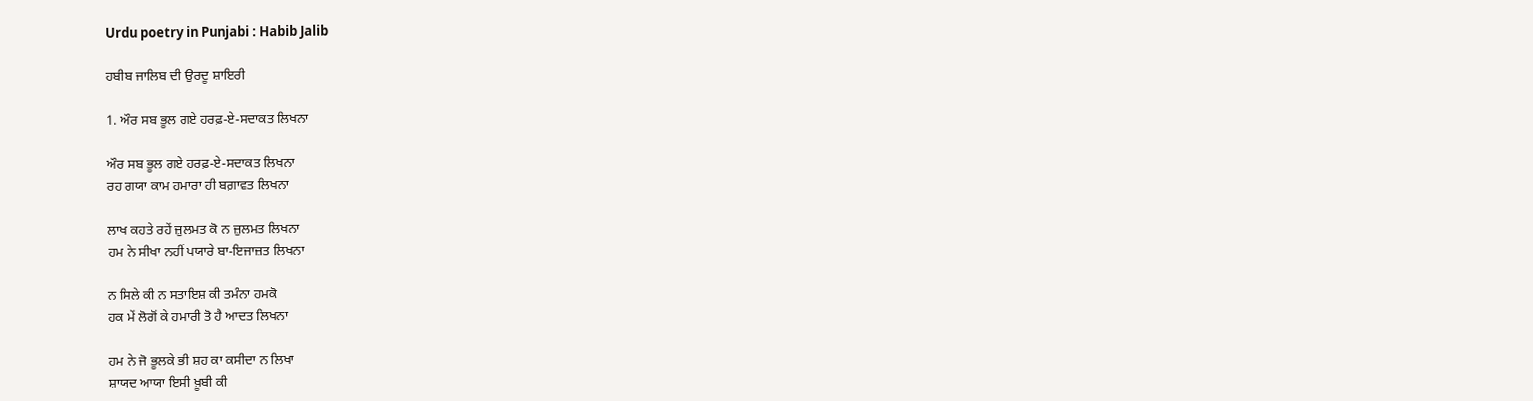Urdu poetry in Punjabi : Habib Jalib

ਹਬੀਬ ਜਾਲਿਬ ਦੀ ਉਰਦੂ ਸ਼ਾਇਰੀ

1. ਔਰ ਸਬ ਭੂਲ ਗਏ ਹਰਫ਼-ਏ-ਸਦਾਕਤ ਲਿਖਨਾ

ਔਰ ਸਬ ਭੂਲ ਗਏ ਹਰਫ਼-ਏ-ਸਦਾਕਤ ਲਿਖਨਾ
ਰਹ ਗਯਾ ਕਾਮ ਹਮਾਰਾ ਹੀ ਬਗ਼ਾਵਤ ਲਿਖਨਾ

ਲਾਖ ਕਹਤੇ ਰਹੇਂ ਜ਼ੁਲਮਤ ਕੋ ਨ ਜ਼ੁਲਮਤ ਲਿਖਨਾ
ਹਮ ਨੇ ਸੀਖਾ ਨਹੀਂ ਪਯਾਰੇ ਬਾ-ਇਜਾਜ਼ਤ ਲਿਖਨਾ

ਨ ਸਿਲੇ ਕੀ ਨ ਸਤਾਇਸ਼ ਕੀ ਤਮੰਨਾ ਹਮਕੋ
ਹਕ ਮੇਂ ਲੋਗੋਂ ਕੇ ਹਮਾਰੀ ਤੋ ਹੈ ਆਦਤ ਲਿਖਨਾ

ਹਮ ਨੇ ਜੋ ਭੂਲਕੇ ਭੀ ਸ਼ਹ ਕਾ ਕਸੀਦਾ ਨ ਲਿਖਾ
ਸ਼ਾਯਦ ਆਯਾ ਇਸੀ ਖ਼ੂਬੀ ਕੀ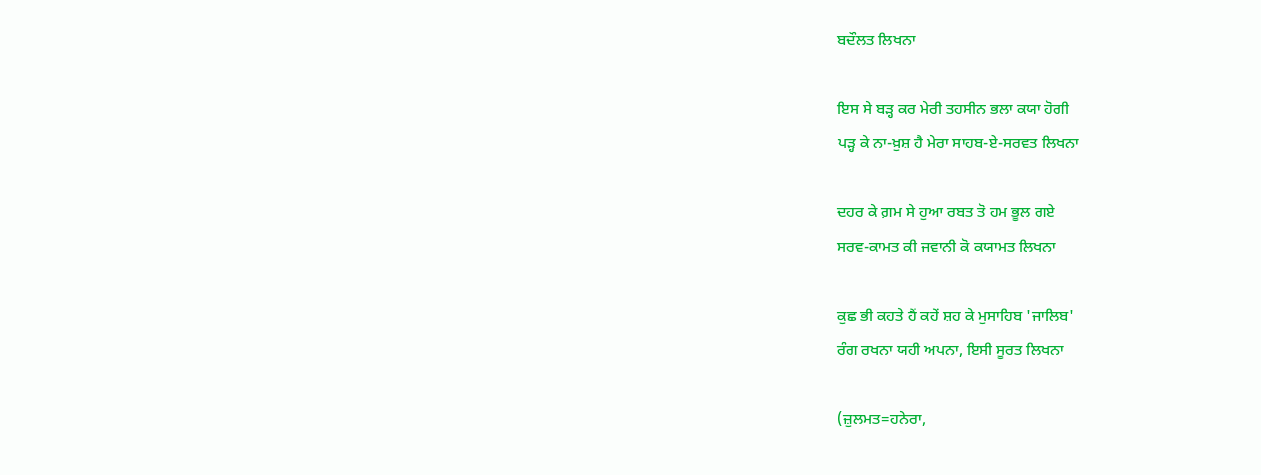ਬਦੌਲਤ ਲਿਖਨਾ

ਇਸ ਸੇ ਬੜ੍ਹ ਕਰ ਮੇਰੀ ਤਹਸੀਨ ਭਲਾ ਕਯਾ ਹੋਗੀ
ਪੜ੍ਹ ਕੇ ਨਾ-ਖ਼ੁਸ਼ ਹੈ ਮੇਰਾ ਸਾਹਬ-ਏ-ਸਰਵਤ ਲਿਖਨਾ

ਦਹਰ ਕੇ ਗ਼ਮ ਸੇ ਹੁਆ ਰਬਤ ਤੋ ਹਮ ਭੂਲ ਗਏ
ਸਰਵ-ਕਾਮਤ ਕੀ ਜਵਾਨੀ ਕੋ ਕਯਾਮਤ ਲਿਖਨਾ

ਕੁਛ ਭੀ ਕਹਤੇ ਹੈਂ ਕਹੇਂ ਸ਼ਹ ਕੇ ਮੁਸਾਹਿਬ 'ਜਾਲਿਬ'
ਰੰਗ ਰਖਨਾ ਯਹੀ ਅਪਨਾ, ਇਸੀ ਸੂਰਤ ਲਿਖਨਾ

(ਜ਼ੁਲਮਤ=ਹਨੇਰਾ,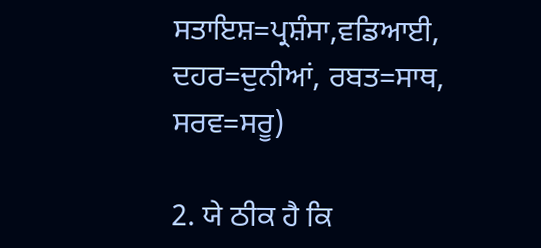ਸਤਾਇਸ਼=ਪ੍ਰਸ਼ੰਸਾ,ਵਡਿਆਈ,
ਦਹਰ=ਦੁਨੀਆਂ, ਰਬਤ=ਸਾਥ, ਸਰਵ=ਸਰੂ)

2. ਯੇ ਠੀਕ ਹੈ ਕਿ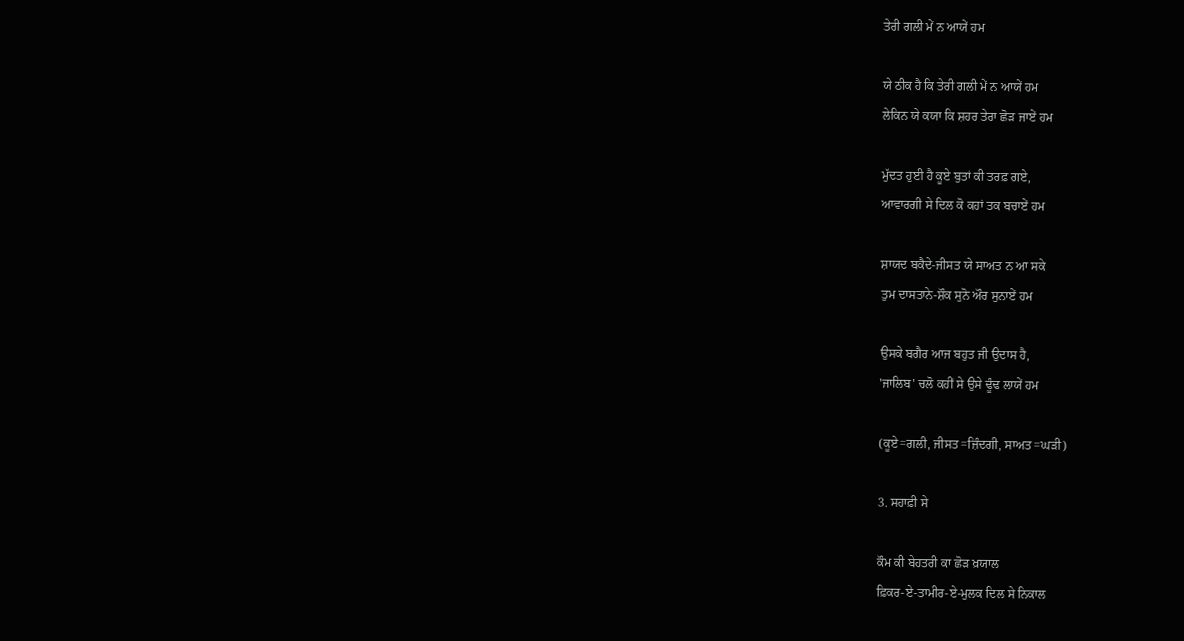ਤੇਰੀ ਗਲੀ ਮੇਂ ਨ ਆਯੇਂ ਹਮ

ਯੇ ਠੀਕ ਹੈ ਕਿ ਤੇਰੀ ਗਲੀ ਮੇਂ ਨ ਆਯੇਂ ਹਮ
ਲੇਕਿਨ ਯੇ ਕਯਾ ਕਿ ਸ਼ਹਰ ਤੇਰਾ ਛੋੜ ਜਾਏਂ ਹਮ

ਮੁੱਦਤ ਹੁਈ ਹੈ ਕੂਏ ਬੁਤਾਂ ਕੀ ਤਰਫ਼ ਗਏ,
ਆਵਾਰਗੀ ਸੇ ਦਿਲ ਕੋ ਕਹਾਂ ਤਕ ਬਚਾਏਂ ਹਮ

ਸ਼ਾਯਦ ਬਕੈਦੇ-ਜੀਸਤ ਯੇ ਸਾਅਤ ਨ ਆ ਸਕੇ
ਤੁਮ ਦਾਸਤਾਨੇ-ਸ਼ੌਕ ਸੁਨੋ ਔਰ ਸੁਨਾਏਂ ਹਮ

ਉਸਕੇ ਬਗੈਰ ਆਜ ਬਹੁਤ ਜੀ ਉਦਾਸ ਹੈ,
'ਜਾਲਿਬ' ਚਲੋ ਕਹੀਂ ਸੇ ਉਸੇ ਢੂੰਢ ਲਾਯੇਂ ਹਮ

(ਕੂਏ=ਗਲੀ, ਜੀਸਤ=ਜ਼ਿੰਦਗੀ, ਸਾਅਤ=ਘੜੀ)

3. ਸਹਾਫ਼ੀ ਸੇ

ਕੌਮ ਕੀ ਬੇਹਤਰੀ ਕਾ ਛੋੜ ਖ਼ਯਾਲ
ਫ਼ਿਕਰ-ਏ-ਤਾਮੀਰ-ਏ-ਮੁਲਕ ਦਿਲ ਸੇ ਨਿਕਾਲ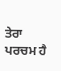ਤੇਰਾ ਪਰਚਮ ਹੈ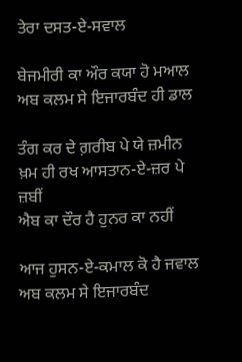ਤੇਰਾ ਦਸਤ-ਏ-ਸਵਾਲ

ਬੇਜਮੀਰੀ ਕਾ ਔਰ ਕਯਾ ਹੋ ਮਆਲ
ਅਬ ਕਲਮ ਸੇ ਇਜਾਰਬੰਦ ਹੀ ਡਾਲ

ਤੰਗ ਕਰ ਦੇ ਗ਼ਰੀਬ ਪੇ ਯੇ ਜ਼ਮੀਨ
ਖ਼ਮ ਹੀ ਰਖ ਆਸਤਾਨ-ਏ-ਜ਼ਰ ਪੇ ਜ਼ਬੀਂ
ਐਬ ਕਾ ਦੌਰ ਹੈ ਹੁਨਰ ਕਾ ਨਹੀਂ

ਆਜ ਹੁਸਨ-ਏ-ਕਮਾਲ ਕੋ ਹੈ ਜਵਾਲ
ਅਬ ਕਲਮ ਸੇ ਇਜਾਰਬੰਦ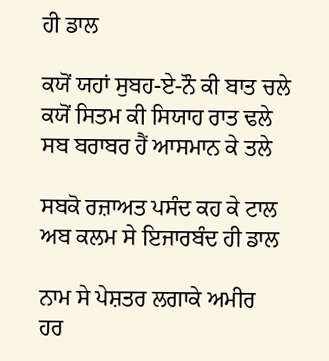ਹੀ ਡਾਲ

ਕਯੋਂ ਯਹਾਂ ਸੁਬਹ-ਏ-ਨੌ ਕੀ ਬਾਤ ਚਲੇ
ਕਯੋਂ ਸਿਤਮ ਕੀ ਸਿਯਾਹ ਰਾਤ ਢਲੇ
ਸਬ ਬਰਾਬਰ ਹੈਂ ਆਸਮਾਨ ਕੇ ਤਲੇ

ਸਬਕੋ ਰਜ਼ਾਅਤ ਪਸੰਦ ਕਹ ਕੇ ਟਾਲ
ਅਬ ਕਲਮ ਸੇ ਇਜਾਰਬੰਦ ਹੀ ਡਾਲ

ਨਾਮ ਸੇ ਪੇਸ਼ਤਰ ਲਗਾਕੇ ਅਮੀਰ
ਹਰ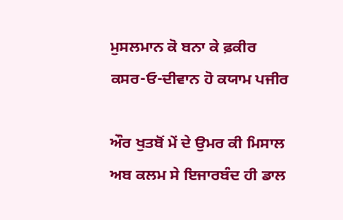ਮੁਸਲਮਾਨ ਕੋ ਬਨਾ ਕੇ ਫ਼ਕੀਰ
ਕਸਰ-ਓ-ਦੀਵਾਨ ਹੋ ਕਯਾਮ ਪਜੀਰ

ਔਰ ਖੁਤਬੋਂ ਮੇਂ ਦੇ ਉਮਰ ਕੀ ਮਿਸਾਲ
ਅਬ ਕਲਮ ਸੇ ਇਜਾਰਬੰਦ ਹੀ ਡਾਲ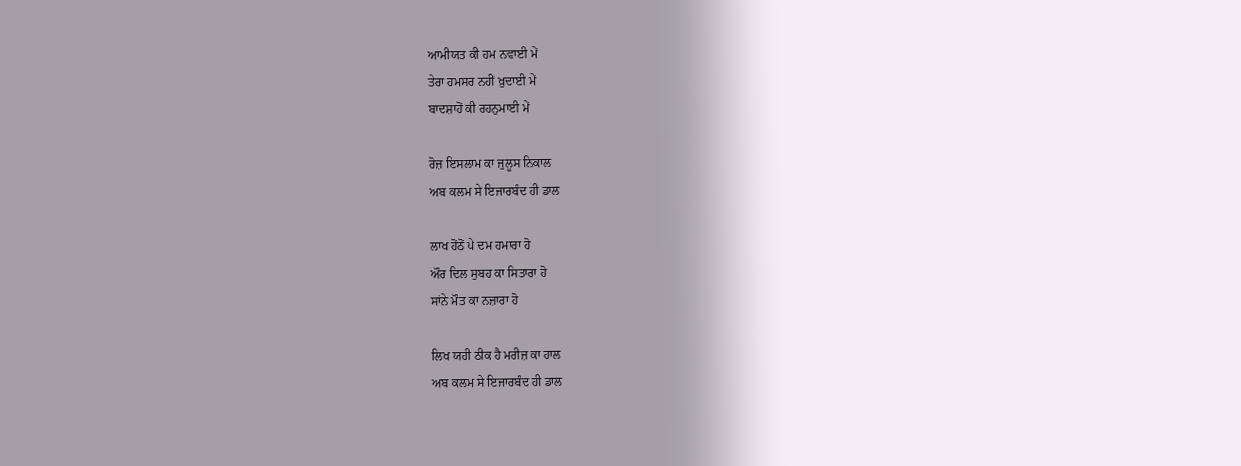ਆਮੀਯਤ ਕੀ ਹਮ ਨਵਾਈ ਮੇਂ
ਤੇਰਾ ਹਮਸਰ ਨਹੀਂ ਖ਼ੁਦਾਈ ਮੇਂ
ਬਾਦਸ਼ਾਹੋਂ ਕੀ ਰਹਨੁਮਾਈ ਮੇਂ

ਰੋਜ਼ ਇਸਲਾਮ ਕਾ ਜੁਲੂਸ ਨਿਕਾਲ
ਅਬ ਕਲਮ ਸੇ ਇਜਾਰਬੰਦ ਹੀ ਡਾਲ

ਲਾਖ ਹੋਂਠੋਂ ਪੇ ਦਮ ਹਮਾਰਾ ਹੋ
ਔਰ ਦਿਲ ਸੁਬਹ ਕਾ ਸਿਤਾਰਾ ਹੋ
ਸਾਂਨੇ ਮੌਤ ਕਾ ਨਜ਼ਾਰਾ ਹੋ

ਲਿਖ ਯਹੀ ਠੀਕ ਹੈ ਮਰੀਜ਼ ਕਾ ਹਾਲ
ਅਬ ਕਲਮ ਸੇ ਇਜਾਰਬੰਦ ਹੀ ਡਾਲ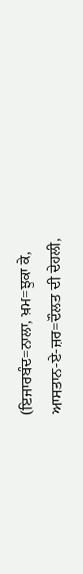(ਇਜਾਰਬੰਦ=ਨਾਲਾ, ਖ਼ਮ=ਝੁਕਾ ਕੇ,
ਆਸਤਾਨ-ਏ-ਜ਼ਰ=ਦੌਲਤ ਦੀ ਦੇਹਲੀ,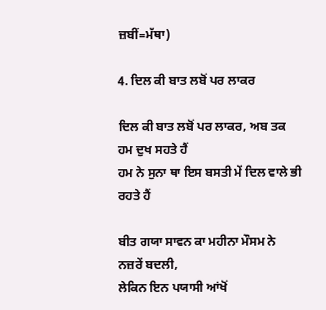ਜ਼ਬੀਂ=ਮੱਥਾ)

4. ਦਿਲ ਕੀ ਬਾਤ ਲਬੋਂ ਪਰ ਲਾਕਰ

ਦਿਲ ਕੀ ਬਾਤ ਲਬੋਂ ਪਰ ਲਾਕਰ, ਅਬ ਤਕ ਹਮ ਦੁਖ ਸਹਤੇ ਹੈਂ
ਹਮ ਨੇ ਸੁਨਾ ਥਾ ਇਸ ਬਸਤੀ ਮੇਂ ਦਿਲ ਵਾਲੇ ਭੀ ਰਹਤੇ ਹੈਂ

ਬੀਤ ਗਯਾ ਸਾਵਨ ਕਾ ਮਹੀਨਾ ਮੌਸਮ ਨੇ ਨਜ਼ਰੇਂ ਬਦਲੀ,
ਲੇਕਿਨ ਇਨ ਪਯਾਸੀ ਆਂਖੋਂ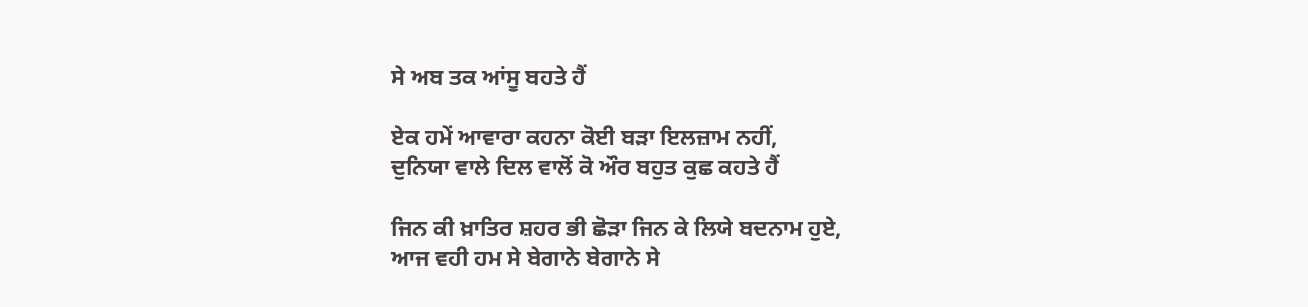ਸੇ ਅਬ ਤਕ ਆਂਸੂ ਬਹਤੇ ਹੈਂ

ਏਕ ਹਮੇਂ ਆਵਾਰਾ ਕਹਨਾ ਕੋਈ ਬੜਾ ਇਲਜ਼ਾਮ ਨਹੀਂ,
ਦੁਨਿਯਾ ਵਾਲੇ ਦਿਲ ਵਾਲੋਂ ਕੋ ਔਰ ਬਹੁਤ ਕੁਛ ਕਹਤੇ ਹੈਂ

ਜਿਨ ਕੀ ਖ਼ਾਤਿਰ ਸ਼ਹਰ ਭੀ ਛੋੜਾ ਜਿਨ ਕੇ ਲਿਯੇ ਬਦਨਾਮ ਹੁਏ,
ਆਜ ਵਹੀ ਹਮ ਸੇ ਬੇਗਾਨੇ ਬੇਗਾਨੇ ਸੇ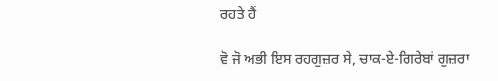ਰਹਤੇ ਹੈਂ

ਵੋ ਜੋ ਅਭੀ ਇਸ ਰਹਗੁਜ਼ਰ ਸੇ, ਚਾਕ-ਏ-ਗਿਰੇਬਾਂ ਗੁਜ਼ਰਾ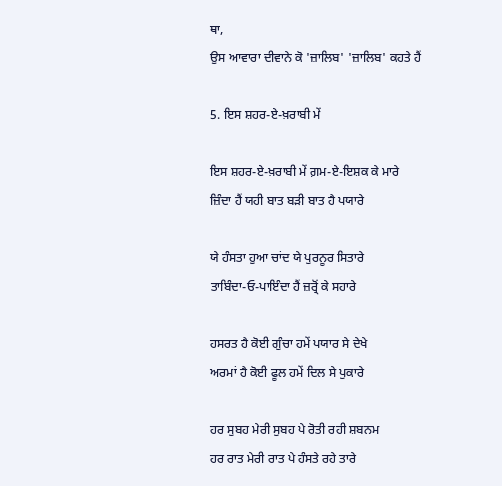ਥਾ,
ਉਸ ਆਵਾਰਾ ਦੀਵਾਨੇ ਕੋ 'ਜ਼ਾਲਿਬ' 'ਜ਼ਾਲਿਬ' ਕਹਤੇ ਹੈਂ

5. ਇਸ ਸ਼ਹਰ-ਏ-ਖ਼ਰਾਬੀ ਮੇਂ

ਇਸ ਸ਼ਹਰ-ਏ-ਖ਼ਰਾਬੀ ਮੇਂ ਗ਼ਮ-ਏ-ਇਸ਼ਕ ਕੇ ਮਾਰੇ
ਜ਼ਿੰਦਾ ਹੈਂ ਯਹੀ ਬਾਤ ਬੜੀ ਬਾਤ ਹੈ ਪਯਾਰੇ

ਯੇ ਹੰਸਤਾ ਹੁਆ ਚਾਂਦ ਯੇ ਪੁਰਨੂਰ ਸਿਤਾਰੇ
ਤਾਬਿੰਦਾ-ਓ-ਪਾਇੰਦਾ ਹੈਂ ਜ਼ਰ੍ਰੋਂ ਕੇ ਸਹਾਰੇ

ਹਸਰਤ ਹੈ ਕੋਈ ਗੁੰਚਾ ਹਮੇਂ ਪਯਾਰ ਸੇ ਦੇਖੇ
ਅਰਮਾਂ ਹੈ ਕੋਈ ਫੂਲ ਹਮੇਂ ਦਿਲ ਸੇ ਪੁਕਾਰੇ

ਹਰ ਸੁਬਹ ਮੇਰੀ ਸੁਬਹ ਪੇ ਰੋਤੀ ਰਹੀ ਸ਼ਬਨਮ
ਹਰ ਰਾਤ ਮੇਰੀ ਰਾਤ ਪੇ ਹੰਸਤੇ ਰਹੇ ਤਾਰੇ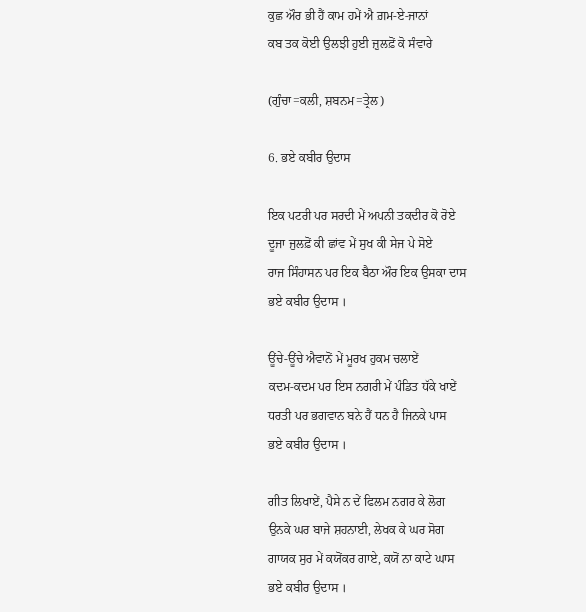ਕੁਛ ਔਰ ਭੀ ਹੈਂ ਕਾਮ ਹਮੇਂ ਐ ਗ਼ਮ-ਏ-ਜਾਨਾਂ
ਕਬ ਤਕ ਕੋਈ ਉਲਝੀ ਹੁਈ ਜ਼ੁਲਫ਼ੋਂ ਕੋ ਸੰਵਾਰੇ

(ਗੁੰਚਾ=ਕਲੀ, ਸ਼ਬਨਮ=ਤ੍ਰੇਲ)

6. ਭਏ ਕਬੀਰ ਉਦਾਸ

ਇਕ ਪਟਰੀ ਪਰ ਸਰਦੀ ਮੇਂ ਅਪਨੀ ਤਕਦੀਰ ਕੋ ਰੋਏ
ਦੂਜਾ ਜੁਲਫ਼ੋਂ ਕੀ ਛਾਂਵ ਮੇਂ ਸੁਖ ਕੀ ਸੇਜ ਪੇ ਸੋਏ
ਰਾਜ ਸਿੰਹਾਸਨ ਪਰ ਇਕ ਬੈਠਾ ਔਰ ਇਕ ਉਸਕਾ ਦਾਸ
ਭਏ ਕਬੀਰ ਉਦਾਸ ।

ਊਂਚੇ-ਊਂਚੇ ਐਵਾਨੋਂ ਮੇਂ ਮੂਰਖ ਹੁਕਮ ਚਲਾਏਂ
ਕਦਮ-ਕਦਮ ਪਰ ਇਸ ਨਗਰੀ ਮੇਂ ਪੰਡਿਤ ਧੱਕੇ ਖਾਏਂ
ਧਰਤੀ ਪਰ ਭਗਵਾਨ ਬਨੇ ਹੈਂ ਧਨ ਹੈ ਜਿਨਕੇ ਪਾਸ
ਭਏ ਕਬੀਰ ਉਦਾਸ ।

ਗੀਤ ਲਿਖਾਏਂ, ਪੈਸੇ ਨ ਦੇਂ ਫਿਲਮ ਨਗਰ ਕੇ ਲੋਗ
ਉਨਕੇ ਘਰ ਬਾਜੇ ਸ਼ਹਨਾਈ, ਲੇਖਕ ਕੇ ਘਰ ਸੋਗ
ਗਾਯਕ ਸੁਰ ਮੇਂ ਕਯੋਂਕਰ ਗਾਏ, ਕਯੋਂ ਨਾ ਕਾਟੇ ਘਾਸ
ਭਏ ਕਬੀਰ ਉਦਾਸ ।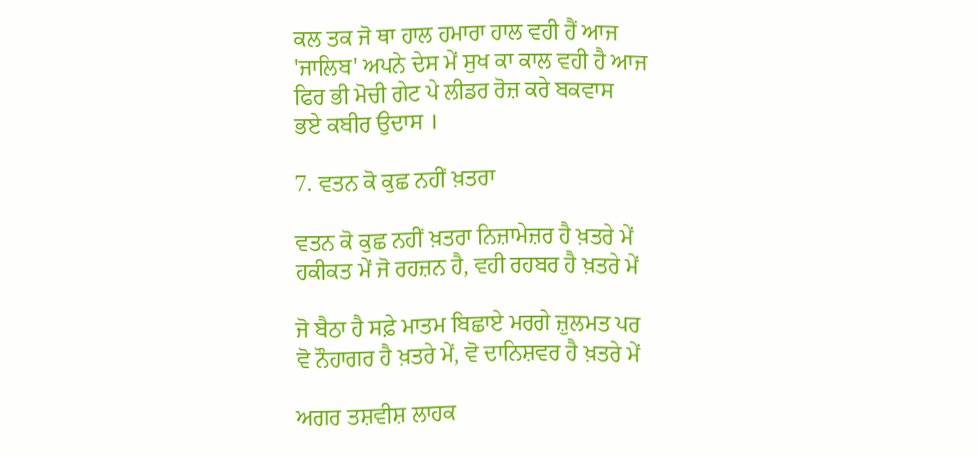ਕਲ ਤਕ ਜੋ ਥਾ ਹਾਲ ਹਮਾਰਾ ਹਾਲ ਵਹੀ ਹੈਂ ਆਜ
'ਜਾਲਿਬ' ਅਪਨੇ ਦੇਸ ਮੇਂ ਸੁਖ ਕਾ ਕਾਲ ਵਹੀ ਹੈ ਆਜ
ਫਿਰ ਭੀ ਮੋਚੀ ਗੇਟ ਪੇ ਲੀਡਰ ਰੋਜ਼ ਕਰੇ ਬਕਵਾਸ
ਭਏ ਕਬੀਰ ਉਦਾਸ ।

7. ਵਤਨ ਕੋ ਕੁਛ ਨਹੀਂ ਖ਼ਤਰਾ

ਵਤਨ ਕੋ ਕੁਛ ਨਹੀਂ ਖ਼ਤਰਾ ਨਿਜ਼ਾਮੇਜ਼ਰ ਹੈ ਖ਼ਤਰੇ ਮੇਂ
ਹਕੀਕਤ ਮੇਂ ਜੋ ਰਹਜ਼ਨ ਹੈ, ਵਹੀ ਰਹਬਰ ਹੈ ਖ਼ਤਰੇ ਮੇਂ

ਜੋ ਬੈਠਾ ਹੈ ਸਫ਼ੇ ਮਾਤਮ ਬਿਛਾਏ ਮਰਗੇ ਜ਼ੁਲਮਤ ਪਰ
ਵੋ ਨੌਹਾਗਰ ਹੈ ਖ਼ਤਰੇ ਮੇਂ, ਵੋ ਦਾਨਿਸ਼ਵਰ ਹੈ ਖ਼ਤਰੇ ਮੇਂ

ਅਗਰ ਤਸ਼ਵੀਸ਼ ਲਾਹਕ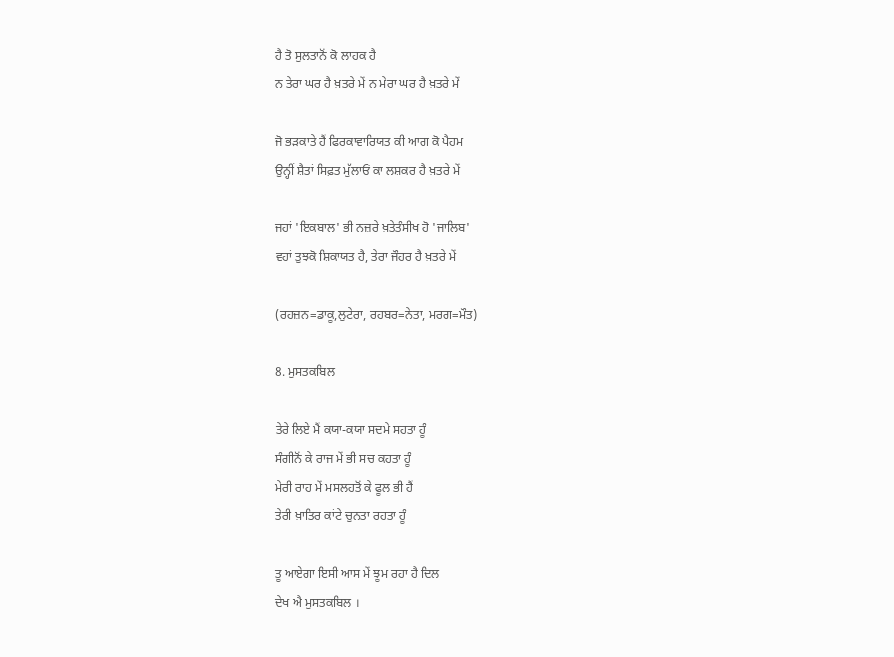ਹੈ ਤੋ ਸੁਲਤਾਨੋਂ ਕੋ ਲਾਹਕ ਹੈ
ਨ ਤੇਰਾ ਘਰ ਹੈ ਖ਼ਤਰੇ ਮੇਂ ਨ ਮੇਰਾ ਘਰ ਹੈ ਖ਼ਤਰੇ ਮੇਂ

ਜੋ ਭੜਕਾਤੇ ਹੈਂ ਫਿਰਕਾਵਾਰਿਯਤ ਕੀ ਆਗ ਕੋ ਪੈਹਮ
ਉਨ੍ਹੀਂ ਸ਼ੈਤਾਂ ਸਿਫ਼ਤ ਮੁੱਲਾਓਂ ਕਾ ਲਸ਼ਕਰ ਹੈ ਖ਼ਤਰੇ ਮੇਂ

ਜਹਾਂ 'ਇਕਬਾਲ' ਭੀ ਨਜ਼ਰੇ ਖ਼ਤੇਤੰਸੀਖ ਹੋ 'ਜਾਲਿਬ'
ਵਹਾਂ ਤੁਝਕੋ ਸ਼ਿਕਾਯਤ ਹੈ, ਤੇਰਾ ਜੌਹਰ ਹੈ ਖ਼ਤਰੇ ਮੇਂ

(ਰਹਜ਼ਨ=ਡਾਕੂ,ਲੁਟੇਰਾ, ਰਹਬਰ=ਨੇਤਾ, ਮਰਗ=ਮੌਤ)

8. ਮੁਸਤਕਬਿਲ

ਤੇਰੇ ਲਿਏ ਮੈਂ ਕਯਾ-ਕਯਾ ਸਦਮੇ ਸਹਤਾ ਹੂੰ
ਸੰਗੀਨੋਂ ਕੇ ਰਾਜ ਮੇਂ ਭੀ ਸਚ ਕਹਤਾ ਹੂੰ
ਮੇਰੀ ਰਾਹ ਮੇਂ ਮਸਲਹਤੋਂ ਕੇ ਫੂਲ ਭੀ ਹੈਂ
ਤੇਰੀ ਖ਼ਾਤਿਰ ਕਾਂਟੇ ਚੁਨਤਾ ਰਹਤਾ ਹੂੰ

ਤੂ ਆਏਗਾ ਇਸੀ ਆਸ ਮੇਂ ਝੂਮ ਰਹਾ ਹੈ ਦਿਲ
ਦੇਖ ਐ ਮੁਸਤਕਬਿਲ ।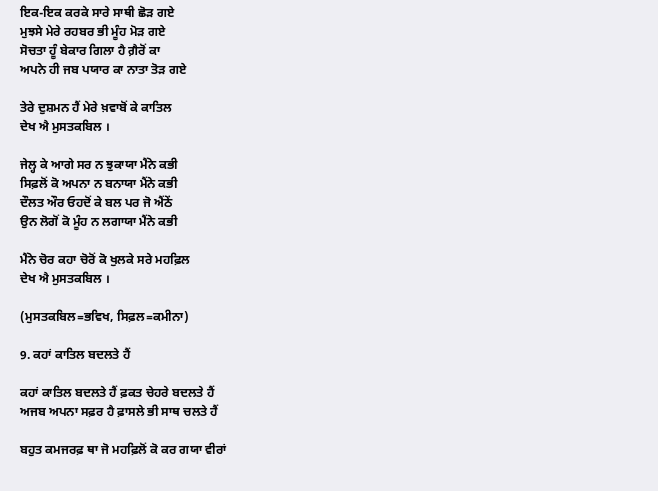ਇਕ-ਇਕ ਕਰਕੇ ਸਾਰੇ ਸਾਥੀ ਛੋੜ ਗਏ
ਮੁਝਸੇ ਮੇਰੇ ਰਹਬਰ ਭੀ ਮੂੰਹ ਮੋੜ ਗਏ
ਸੋਚਤਾ ਹੂੰ ਬੇਕਾਰ ਗਿਲਾ ਹੈ ਗ਼ੈਰੋਂ ਕਾ
ਅਪਨੇ ਹੀ ਜਬ ਪਯਾਰ ਕਾ ਨਾਤਾ ਤੋੜ ਗਏ

ਤੇਰੇ ਦੁਸ਼ਮਨ ਹੈਂ ਮੇਰੇ ਖ਼ਵਾਬੋਂ ਕੇ ਕਾਤਿਲ
ਦੇਖ ਐ ਮੁਸਤਕਬਿਲ ।

ਜੇਲ੍ਹ ਕੇ ਆਗੇ ਸਰ ਨ ਝੁਕਾਯਾ ਮੈਂਨੇ ਕਭੀ
ਸਿਫ਼ਲੋਂ ਕੋ ਅਪਨਾ ਨ ਬਨਾਯਾ ਮੈਂਨੇ ਕਭੀ
ਦੌਲਤ ਔਰ ਓਹਦੋਂ ਕੇ ਬਲ ਪਰ ਜੋ ਐਂਠੇਂ
ਉਨ ਲੋਗੋਂ ਕੋ ਮੂੰਹ ਨ ਲਗਾਯਾ ਮੈਂਨੇ ਕਭੀ

ਮੈਂਨੇ ਚੋਰ ਕਹਾ ਚੋਰੋਂ ਕੋ ਖੁਲਕੇ ਸਰੇ ਮਹਫ਼ਿਲ
ਦੇਖ ਐ ਮੁਸਤਕਬਿਲ ।

(ਮੁਸਤਕਬਿਲ=ਭਵਿਖ, ਸਿਫ਼ਲ=ਕਮੀਨਾ)

9. ਕਹਾਂ ਕਾਤਿਲ ਬਦਲਤੇ ਹੈਂ

ਕਹਾਂ ਕਾਤਿਲ ਬਦਲਤੇ ਹੈਂ ਫ਼ਕਤ ਚੇਹਰੇ ਬਦਲਤੇ ਹੈਂ
ਅਜਬ ਅਪਨਾ ਸਫ਼ਰ ਹੈ ਫ਼ਾਸਲੇ ਭੀ ਸਾਥ ਚਲਤੇ ਹੈਂ

ਬਹੁਤ ਕਮਜਰਫ਼ ਥਾ ਜੋ ਮਹਫ਼ਿਲੋਂ ਕੋ ਕਰ ਗਯਾ ਵੀਰਾਂ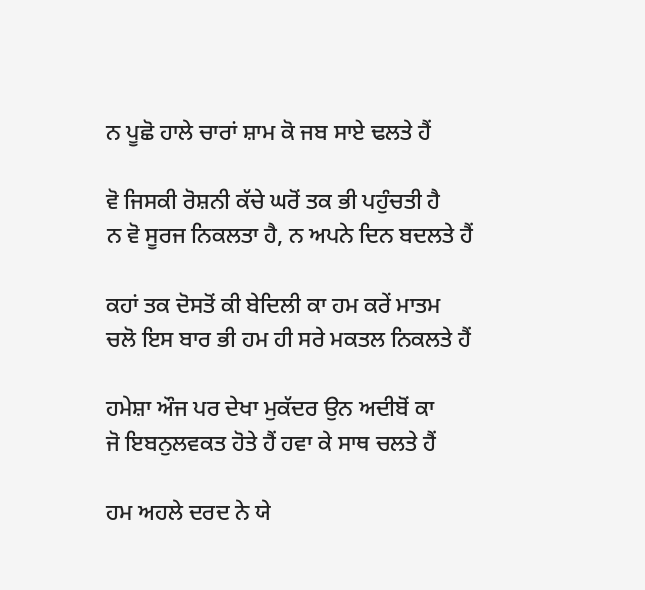ਨ ਪੂਛੋ ਹਾਲੇ ਚਾਰਾਂ ਸ਼ਾਮ ਕੋ ਜਬ ਸਾਏ ਢਲਤੇ ਹੈਂ

ਵੋ ਜਿਸਕੀ ਰੋਸ਼ਨੀ ਕੱਚੇ ਘਰੋਂ ਤਕ ਭੀ ਪਹੁੰਚਤੀ ਹੈ
ਨ ਵੋ ਸੂਰਜ ਨਿਕਲਤਾ ਹੈ, ਨ ਅਪਨੇ ਦਿਨ ਬਦਲਤੇ ਹੈਂ

ਕਹਾਂ ਤਕ ਦੋਸਤੋਂ ਕੀ ਬੇਦਿਲੀ ਕਾ ਹਮ ਕਰੇਂ ਮਾਤਮ
ਚਲੋ ਇਸ ਬਾਰ ਭੀ ਹਮ ਹੀ ਸਰੇ ਮਕਤਲ ਨਿਕਲਤੇ ਹੈਂ

ਹਮੇਸ਼ਾ ਔਜ ਪਰ ਦੇਖਾ ਮੁਕੱਦਰ ਉਨ ਅਦੀਬੋਂ ਕਾ
ਜੋ ਇਬਨੁਲਵਕਤ ਹੋਤੇ ਹੈਂ ਹਵਾ ਕੇ ਸਾਥ ਚਲਤੇ ਹੈਂ

ਹਮ ਅਹਲੇ ਦਰਦ ਨੇ ਯੇ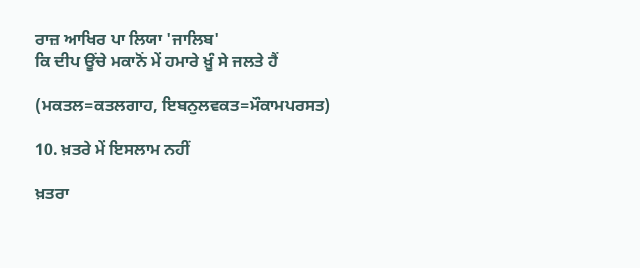ਰਾਜ਼ ਆਖਿਰ ਪਾ ਲਿਯਾ 'ਜਾਲਿਬ'
ਕਿ ਦੀਪ ਊਂਚੇ ਮਕਾਨੋਂ ਮੇਂ ਹਮਾਰੇ ਖ਼ੂੰ ਸੇ ਜਲਤੇ ਹੈਂ

(ਮਕਤਲ=ਕਤਲਗਾਹ, ਇਬਨੁਲਵਕਤ=ਮੌਕਾਮਪਰਸਤ)

10. ਖ਼ਤਰੇ ਮੇਂ ਇਸਲਾਮ ਨਹੀਂ

ਖ਼ਤਰਾ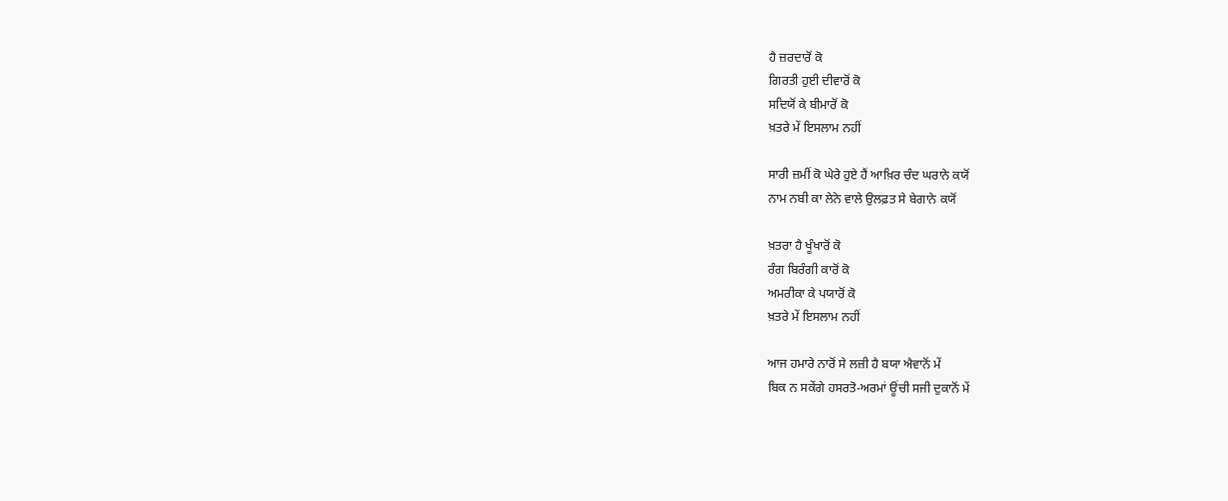ਹੈ ਜ਼ਰਦਾਰੋਂ ਕੋ
ਗਿਰਤੀ ਹੁਈ ਦੀਵਾਰੋਂ ਕੋ
ਸਦਿਯੋਂ ਕੇ ਬੀਮਾਰੋਂ ਕੋ
ਖ਼ਤਰੇ ਮੇਂ ਇਸਲਾਮ ਨਹੀਂ

ਸਾਰੀ ਜ਼ਮੀਂ ਕੋ ਘੇਰੇ ਹੁਏ ਹੈਂ ਆਖ਼ਿਰ ਚੰਦ ਘਰਾਨੇ ਕਯੋਂ
ਨਾਮ ਨਬੀ ਕਾ ਲੇਨੇ ਵਾਲੇ ਉਲਫ਼ਤ ਸੇ ਬੇਗਾਨੇ ਕਯੋਂ

ਖ਼ਤਰਾ ਹੈ ਖੂੰਖਾਰੋਂ ਕੋ
ਰੰਗ ਬਿਰੰਗੀ ਕਾਰੋਂ ਕੋ
ਅਮਰੀਕਾ ਕੇ ਪਯਾਰੋਂ ਕੋ
ਖ਼ਤਰੇ ਮੇਂ ਇਸਲਾਮ ਨਹੀਂ

ਆਜ ਹਮਾਰੇ ਨਾਰੋਂ ਸੇ ਲਜ਼ੀ ਹੈ ਬਯਾ ਐਵਾਨੋਂ ਮੇਂ
ਬਿਕ ਨ ਸਕੇਂਗੇ ਹਸਰਤੋ-ਅਰਮਾਂ ਊਂਚੀ ਸਜੀ ਦੁਕਾਨੋਂ ਮੇਂ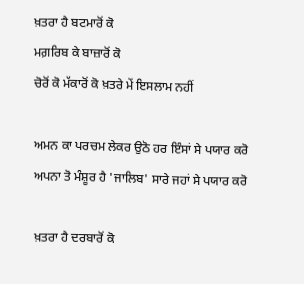ਖ਼ਤਰਾ ਹੈ ਬਟਮਾਰੋਂ ਕੋ
ਮਗ਼ਰਿਬ ਕੇ ਬਾਜ਼ਾਰੋਂ ਕੋ
ਚੋਰੋਂ ਕੋ ਮੱਕਾਰੋਂ ਕੋ ਖ਼ਤਰੇ ਮੇਂ ਇਸਲਾਮ ਨਹੀਂ

ਅਮਨ ਕਾ ਪਰਚਮ ਲੇਕਰ ਉਠੋ ਹਰ ਇੰਸਾਂ ਸੇ ਪਯਾਰ ਕਰੋ
ਅਪਨਾ ਤੋ ਮੰਸ਼ੂਰ ਹੈ 'ਜਾਲਿਬ' ਸਾਰੇ ਜਹਾਂ ਸੇ ਪਯਾਰ ਕਰੋ

ਖ਼ਤਰਾ ਹੈ ਦਰਬਾਰੋਂ ਕੋ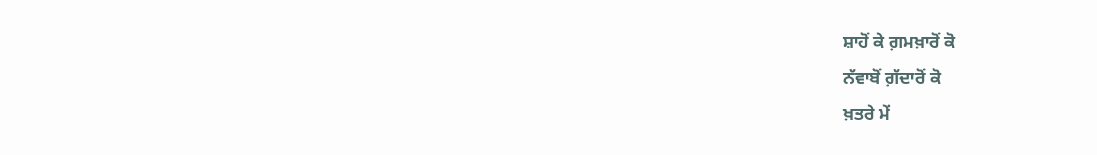ਸ਼ਾਹੋਂ ਕੇ ਗ਼ਮਖ਼ਾਰੋਂ ਕੋ
ਨੱਵਾਬੋਂ ਗ਼ੱਦਾਰੋਂ ਕੋ
ਖ਼ਤਰੇ ਮੇਂ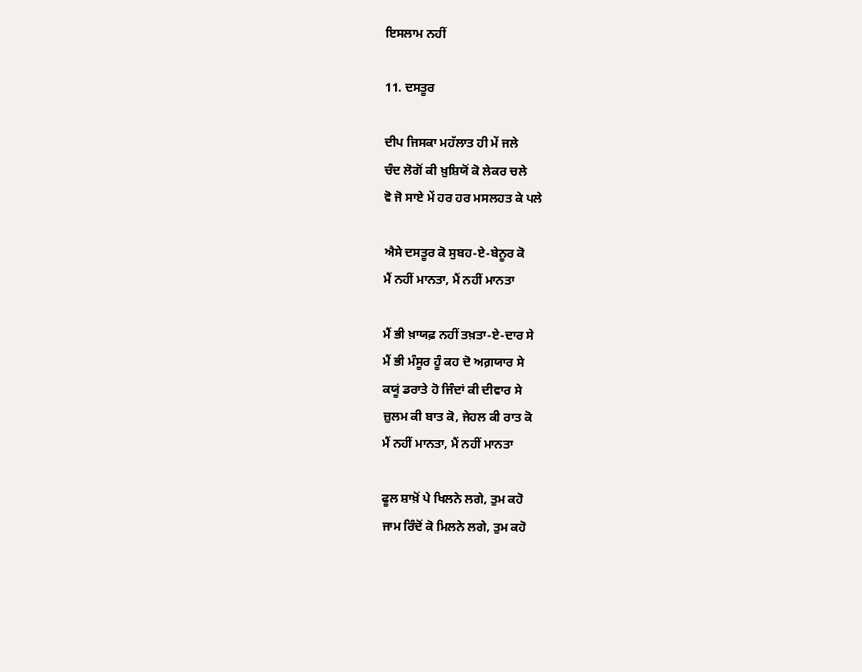ਇਸਲਾਮ ਨਹੀਂ

11. ਦਸਤੂਰ

ਦੀਪ ਜਿਸਕਾ ਮਹੱਲਾਤ ਹੀ ਮੇਂ ਜਲੇ
ਚੰਦ ਲੋਗੋਂ ਕੀ ਖ਼ੁਸ਼ਿਯੋਂ ਕੋ ਲੇਕਰ ਚਲੇ
ਵੋ ਜੋ ਸਾਏ ਮੇਂ ਹਰ ਹਰ ਮਸਲਹਤ ਕੇ ਪਲੇ

ਐਸੇ ਦਸਤੂਰ ਕੋ ਸੁਬਹ-ਏ-ਬੇਨੂਰ ਕੋ
ਮੈਂ ਨਹੀਂ ਮਾਨਤਾ, ਮੈਂ ਨਹੀਂ ਮਾਨਤਾ

ਮੈਂ ਭੀ ਖ਼ਾਯਫ਼ ਨਹੀਂ ਤਖ਼ਤਾ-ਏ-ਦਾਰ ਸੇ
ਮੈਂ ਭੀ ਮੰਸੂਰ ਹੂੰ ਕਹ ਦੋ ਅਗ਼ਯਾਰ ਸੇ
ਕਯੂਂ ਡਰਾਤੇ ਹੋ ਜਿੰਦਾਂ ਕੀ ਦੀਵਾਰ ਸੇ
ਜ਼ੁਲਮ ਕੀ ਬਾਤ ਕੋ, ਜੇਹਲ ਕੀ ਰਾਤ ਕੋ
ਮੈਂ ਨਹੀਂ ਮਾਨਤਾ, ਮੈਂ ਨਹੀਂ ਮਾਨਤਾ

ਫੂਲ ਸ਼ਾਖ਼ੋਂ ਪੇ ਖਿਲਨੇ ਲਗੇ, ਤੁਮ ਕਹੋ
ਜਾਮ ਰਿੰਦੋਂ ਕੋ ਮਿਲਨੇ ਲਗੇ, ਤੁਮ ਕਹੋ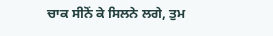ਚਾਕ ਸੀਨੋਂ ਕੇ ਸਿਲਨੇ ਲਗੇ, ਤੁਮ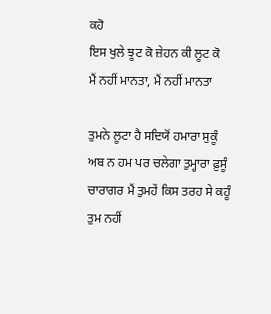ਕਹੋ
ਇਸ ਖੁਲੇ ਝੂਟ ਕੋ ਜ਼ੇਹਨ ਕੀ ਲੂਟ ਕੋ
ਮੈਂ ਨਹੀਂ ਮਾਨਤਾ, ਮੈਂ ਨਹੀਂ ਮਾਨਤਾ

ਤੁਮਨੇ ਲੂਟਾ ਹੈ ਸਦਿਯੋਂ ਹਮਾਰਾ ਸੁਕੂੰ
ਅਬ ਨ ਹਮ ਪਰ ਚਲੇਗਾ ਤੁਮ੍ਹਾਰਾ ਫ਼ੁਸੂੰ
ਚਾਰਾਗਰ ਮੈਂ ਤੁਮਹੇਂ ਕਿਸ ਤਰਹ ਸੇ ਕਹੂੰ
ਤੁਮ ਨਹੀਂ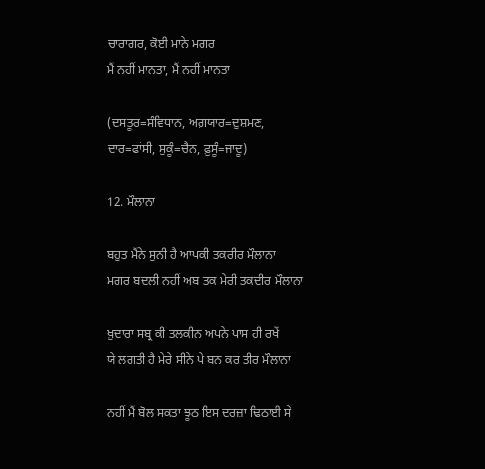ਚਾਰਾਗਰ, ਕੋਈ ਮਾਨੇ ਮਗਰ
ਮੈਂ ਨਹੀਂ ਮਾਨਤਾ, ਮੈਂ ਨਹੀਂ ਮਾਨਤਾ

(ਦਸਤੂਰ=ਸੰਵਿਧਾਨ, ਅਗ਼ਯਾਰ=ਦੁਸ਼ਮਣ,
ਦਾਰ=ਫਾਂਸੀ, ਸੁਕੂੰ=ਚੈਨ, ਫ਼ੁਸੂੰ=ਜਾਦੂ)

12. ਮੌਲਾਨਾ

ਬਹੁਤ ਮੈਂਨੇ ਸੁਨੀ ਹੈ ਆਪਕੀ ਤਕਰੀਰ ਮੌਲਾਨਾ
ਮਗਰ ਬਦਲੀ ਨਹੀਂ ਅਬ ਤਕ ਮੇਰੀ ਤਕਦੀਰ ਮੌਲਾਨਾ

ਖ਼ੁਦਾਰਾ ਸਬ੍ਰ ਕੀ ਤਲਕੀਨ ਅਪਨੇ ਪਾਸ ਹੀ ਰਖੇਂ
ਯੇ ਲਗਤੀ ਹੈ ਮੇਰੇ ਸੀਨੇ ਪੇ ਬਨ ਕਰ ਤੀਰ ਮੌਲਾਨਾ

ਨਹੀਂ ਮੈਂ ਬੋਲ ਸਕਤਾ ਝੂਠ ਇਸ ਦਰਜ਼ਾ ਢਿਠਾਈ ਸੇ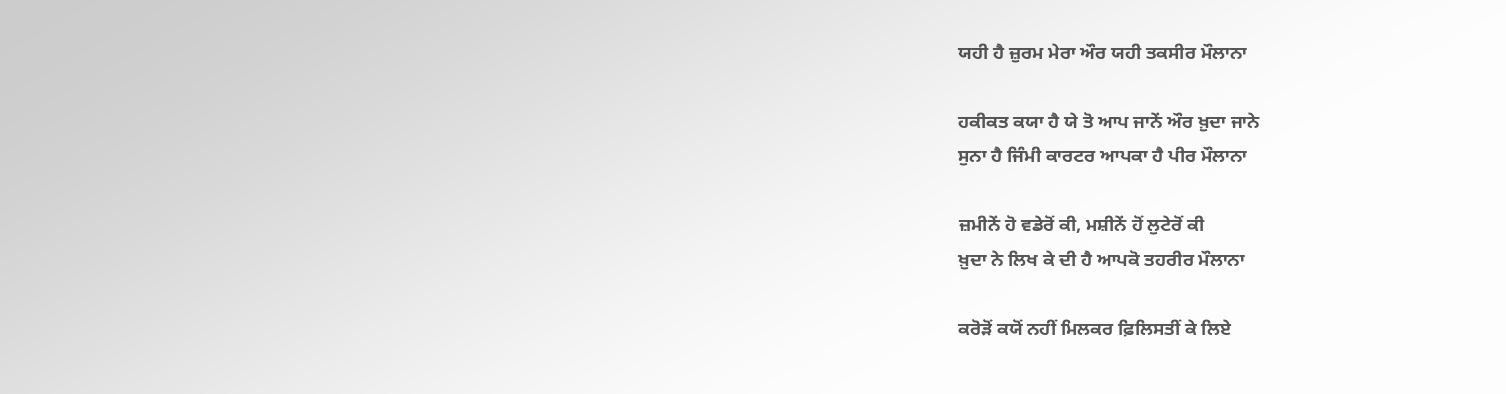ਯਹੀ ਹੈ ਜ਼ੁਰਮ ਮੇਰਾ ਔਰ ਯਹੀ ਤਕਸੀਰ ਮੌਲਾਨਾ

ਹਕੀਕਤ ਕਯਾ ਹੈ ਯੇ ਤੋ ਆਪ ਜਾਨੇਂ ਔਰ ਖ਼ੁਦਾ ਜਾਨੇ
ਸੁਨਾ ਹੈ ਜਿੰਮੀ ਕਾਰਟਰ ਆਪਕਾ ਹੈ ਪੀਰ ਮੌਲਾਨਾ

ਜ਼ਮੀਨੇਂ ਹੋ ਵਡੇਰੋਂ ਕੀ, ਮਸ਼ੀਨੇਂ ਹੋਂ ਲੁਟੇਰੋਂ ਕੀ
ਖ਼ੁਦਾ ਨੇ ਲਿਖ ਕੇ ਦੀ ਹੈ ਆਪਕੋ ਤਹਰੀਰ ਮੌਲਾਨਾ

ਕਰੋੜੋਂ ਕਯੋਂ ਨਹੀਂ ਮਿਲਕਰ ਫ਼ਿਲਿਸਤੀਂ ਕੇ ਲਿਏ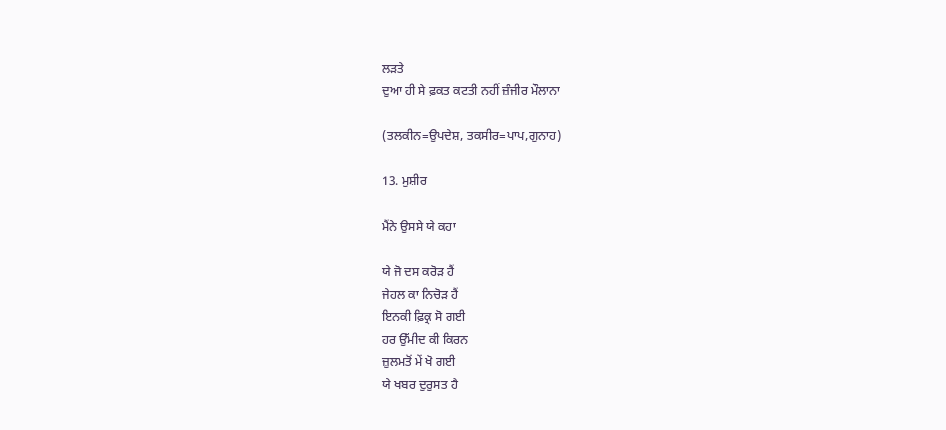ਲੜਤੇ
ਦੁਆ ਹੀ ਸੇ ਫ਼ਕਤ ਕਟਤੀ ਨਹੀਂ ਜ਼ੰਜੀਰ ਮੌਲਾਨਾ

(ਤਲਕੀਨ=ਉਪਦੇਸ਼, ਤਕਸੀਰ=ਪਾਪ,ਗੁਨਾਹ)

13. ਮੁਸ਼ੀਰ

ਮੈਂਨੇ ਉਸਸੇ ਯੇ ਕਹਾ

ਯੇ ਜੋ ਦਸ ਕਰੋੜ ਹੈਂ
ਜੇਹਲ ਕਾ ਨਿਚੋੜ ਹੈਂ
ਇਨਕੀ ਫ਼ਿਕ੍ਰ ਸੋ ਗਈ
ਹਰ ਉੱਮੀਦ ਕੀ ਕਿਰਨ
ਜ਼ੁਲਮਤੋਂ ਮੇਂ ਖੋ ਗਈ
ਯੇ ਖਬਰ ਦੁਰੁਸਤ ਹੈ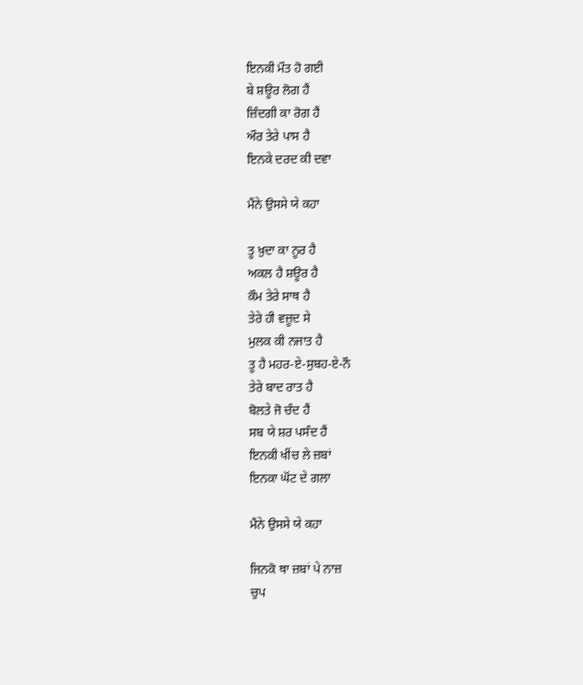ਇਨਕੀ ਮੌਤ ਹੋ ਗਈ
ਬੇ ਸ਼ਊਰ ਲੋਗ ਹੈਂ
ਜ਼ਿੰਦਗੀ ਕਾ ਰੋਗ ਹੈਂ
ਔਰ ਤੇਰੇ ਪਾਸ ਹੈ
ਇਨਕੇ ਦਰਦ ਕੀ ਦਵਾ

ਮੈਂਨੇ ਉਸਸੇ ਯੇ ਕਹਾ

ਤੂ ਖ਼ੁਦਾ ਕਾ ਨੂਰ ਹੈ
ਅਕਲ ਹੈ ਸ਼ਊਰ ਹੈ
ਕੌਮ ਤੇਰੇ ਸਾਥ ਹੈ
ਤੇਰੇ ਹੀ ਵਜ਼ੂਦ ਸੇ
ਮੁਲਕ ਕੀ ਨਜਾਤ ਹੈ
ਤੂ ਹੈ ਮਹਰ-ਏ-ਸੁਬਹ-ਏ-ਨੌ
ਤੇਰੇ ਬਾਦ ਰਾਤ ਹੈ
ਬੋਲਤੇ ਜੋ ਚੰਦ ਹੈਂ
ਸਬ ਯੇ ਸ਼ਰ ਪਸੰਦ ਹੈਂ
ਇਨਕੀ ਖੀਂਚ ਲੇ ਜ਼ਬਾਂ
ਇਨਕਾ ਘੋਂਟ ਦੇ ਗਲਾ

ਮੈਂਨੇ ਉਸਸੇ ਯੇ ਕਹਾ

ਜਿਨਕੋ ਥਾ ਜ਼ਬਾਂ ਪੇ ਨਾਜ਼
ਚੁਪ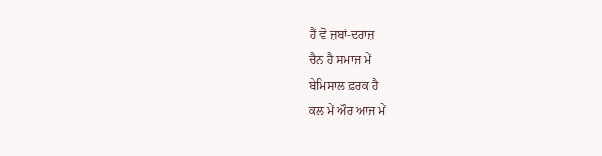ਹੈਂ ਵੋ ਜ਼ਬਾਂ-ਦਰਾਜ਼
ਚੈਨ ਹੈ ਸਮਾਜ ਮੇਂ
ਬੇਮਿਸਾਲ ਫ਼ਰਕ ਹੈ
ਕਲ ਮੇਂ ਔਰ ਆਜ ਮੇਂ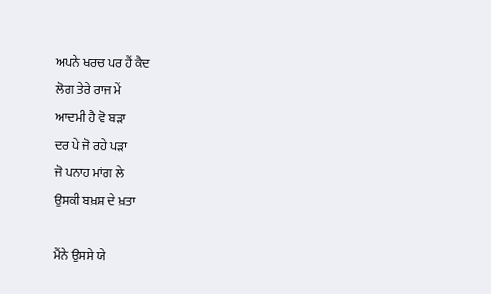ਅਪਨੇ ਖਰਚ ਪਰ ਹੈਂ ਕੈਦ
ਲੋਗ ਤੇਰੇ ਰਾਜ ਮੇਂ
ਆਦਮੀ ਹੈ ਵੋ ਬੜਾ
ਦਰ ਪੇ ਜੋ ਰਹੇ ਪੜਾ
ਜੋ ਪਨਾਹ ਮਾਂਗ ਲੇ
ਉਸਕੀ ਬਖ਼ਸ਼ ਦੇ ਖ਼ਤਾ

ਮੈਂਨੇ ਉਸਸੇ ਯੇ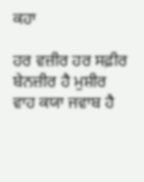ਕਹਾ

ਹਰ ਵਜ਼ੀਰ ਹਰ ਸਫ਼ੀਰ
ਬੇਨਜ਼ੀਰ ਹੈ ਮੁਸ਼ੀਰ
ਵਾਹ ਕਯਾ ਜਵਾਬ ਹੈ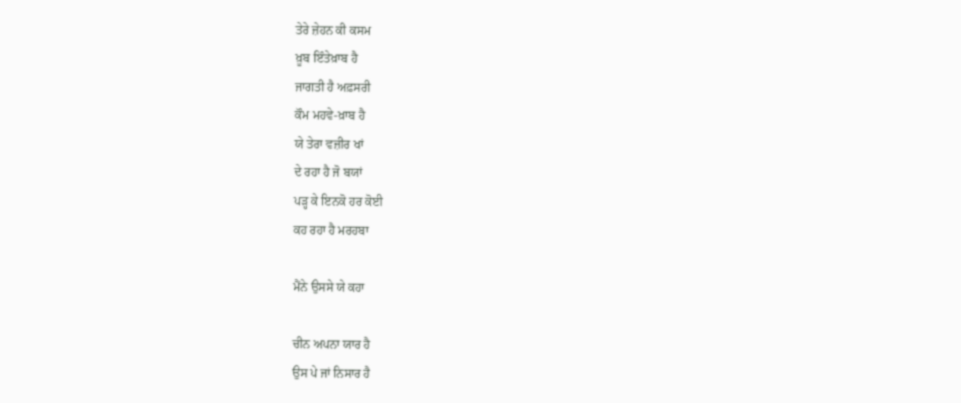ਤੇਰੇ ਜ਼ੇਹਨ ਕੀ ਕਸਮ
ਖ਼ੂਬ ਇੰਤੇਖ਼ਾਬ ਹੈ
ਜਾਗਤੀ ਹੈ ਅਫ਼ਸਰੀ
ਕੌਮ ਮਹਵੇ-ਖ਼ਾਬ ਹੈ
ਯੇ ਤੇਰਾ ਵਜ਼ੀਰ ਖਾਂ
ਦੇ ਰਹਾ ਹੈ ਜੋ ਬਯਾਂ
ਪੜ੍ਹ ਕੇ ਇਨਕੋ ਹਰ ਕੋਈ
ਕਹ ਰਹਾ ਹੈ ਮਰਹਬਾ

ਮੈਂਨੇ ਉਸਸੇ ਯੇ ਕਹਾ

ਚੀਨ ਅਪਨਾ ਯਾਰ ਹੈ
ਉਸ ਪੇ ਜਾਂ ਨਿਸਾਰ ਹੈ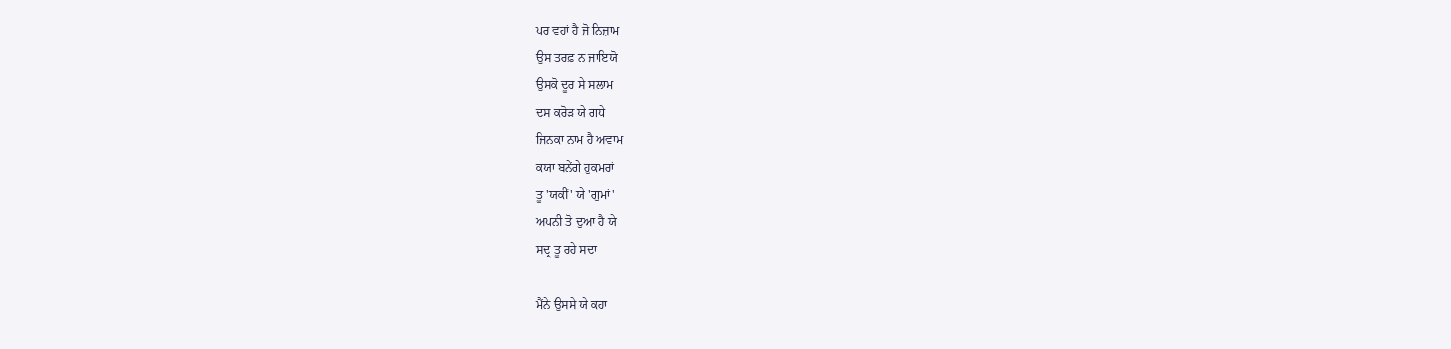ਪਰ ਵਹਾਂ ਹੈ ਜੋ ਨਿਜ਼ਾਮ
ਉਸ ਤਰਫ਼ ਨ ਜਾਇਯੋ
ਉਸਕੋ ਦੂਰ ਸੇ ਸਲਾਮ
ਦਸ ਕਰੋੜ ਯੇ ਗਧੇ
ਜਿਨਕਾ ਨਾਮ ਹੈ ਅਵਾਮ
ਕਯਾ ਬਨੇਂਗੇ ਹੁਕਮਰਾਂ
ਤੂ 'ਯਕੀਂ' ਯੇ 'ਗੁਮਾਂ'
ਅਪਨੀ ਤੋ ਦੁਆ ਹੈ ਯੇ
ਸਦ੍ਰ ਤੂ ਰਹੇ ਸਦਾ

ਮੈਂਨੇ ਉਸਸੇ ਯੇ ਕਹਾ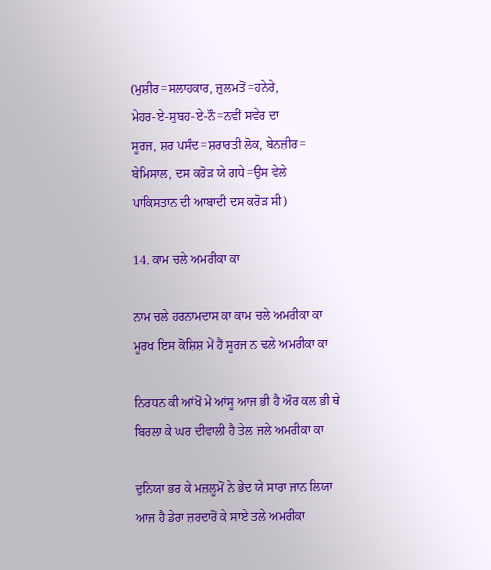(ਮੁਸ਼ੀਰ=ਸਲਾਹਕਾਰ, ਜ਼ੁਲਮਤੋਂ=ਹਨੇਰੇ,
ਮੇਹਰ-ਏ-ਸੁਬਹ-ਏ-ਨੌ=ਨਵੀਂ ਸਵੇਰ ਦਾ
ਸੂਰਜ, ਸ਼ਰ ਪਸੰਦ=ਸ਼ਰਾਰਤੀ ਲੋਕ, ਬੇਨਜ਼ੀਰ=
ਬੇਮਿਸਾਲ, ਦਸ ਕਰੋੜ ਯੇ ਗਧੇ=ਉਸ ਵੇਲੇ
ਪਾਕਿਸਤਾਨ ਦੀ ਆਬਾਦੀ ਦਸ ਕਰੋੜ ਸੀ)

14. ਕਾਮ ਚਲੇ ਅਮਰੀਕਾ ਕਾ

ਨਾਮ ਚਲੇ ਹਰਨਾਮਦਾਸ ਕਾ ਕਾਮ ਚਲੇ ਅਮਰੀਕਾ ਕਾ
ਮੂਰਖ ਇਸ ਕੋਸ਼ਿਸ਼ ਮੇਂ ਹੈਂ ਸੂਰਜ ਨ ਢਲੇ ਅਮਰੀਕਾ ਕਾ

ਨਿਰਧਨ ਕੀ ਆਂਖੋਂ ਮੇਂ ਆਂਸੂ ਆਜ ਭੀ ਹੈ ਔਰ ਕਲ ਭੀ ਥੇ
ਬਿਰਲਾ ਕੇ ਘਰ ਦੀਵਾਲੀ ਹੈ ਤੇਲ ਜਲੇ ਅਮਰੀਕਾ ਕਾ

ਦੁਨਿਯਾ ਭਰ ਕੇ ਮਜ਼ਲੂਮੋਂ ਨੇ ਭੇਦ ਯੇ ਸਾਰਾ ਜਾਨ ਲਿਯਾ
ਆਜ ਹੈ ਡੇਰਾ ਜ਼ਰਦਾਰੋਂ ਕੇ ਸਾਏ ਤਲੇ ਅਮਰੀਕਾ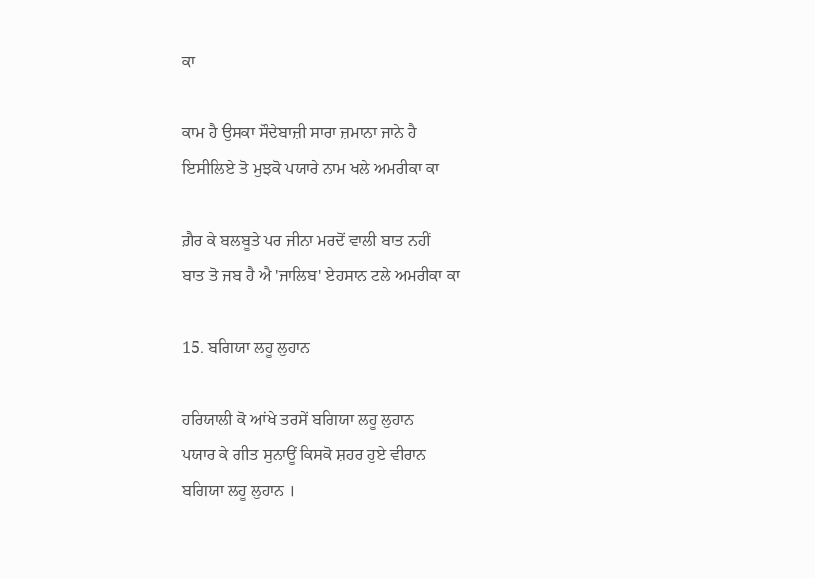ਕਾ

ਕਾਮ ਹੈ ਉਸਕਾ ਸੌਦੇਬਾਜ਼ੀ ਸਾਰਾ ਜ਼ਮਾਨਾ ਜਾਨੇ ਹੈ
ਇਸੀਲਿਏ ਤੋ ਮੁਝਕੋ ਪਯਾਰੇ ਨਾਮ ਖਲੇ ਅਮਰੀਕਾ ਕਾ

ਗ਼ੈਰ ਕੇ ਬਲਬੂਤੇ ਪਰ ਜੀਨਾ ਮਰਦੋਂ ਵਾਲੀ ਬਾਤ ਨਹੀਂ
ਬਾਤ ਤੋ ਜਬ ਹੈ ਐ 'ਜਾਲਿਬ' ਏਹਸਾਨ ਟਲੇ ਅਮਰੀਕਾ ਕਾ

15. ਬਗਿਯਾ ਲਹੂ ਲੁਹਾਨ

ਹਰਿਯਾਲੀ ਕੋ ਆਂਖੇ ਤਰਸੇਂ ਬਗਿਯਾ ਲਹੂ ਲੁਹਾਨ
ਪਯਾਰ ਕੇ ਗੀਤ ਸੁਨਾਊਂ ਕਿਸਕੋ ਸ਼ਹਰ ਹੁਏ ਵੀਰਾਨ
ਬਗਿਯਾ ਲਹੂ ਲੁਹਾਨ ।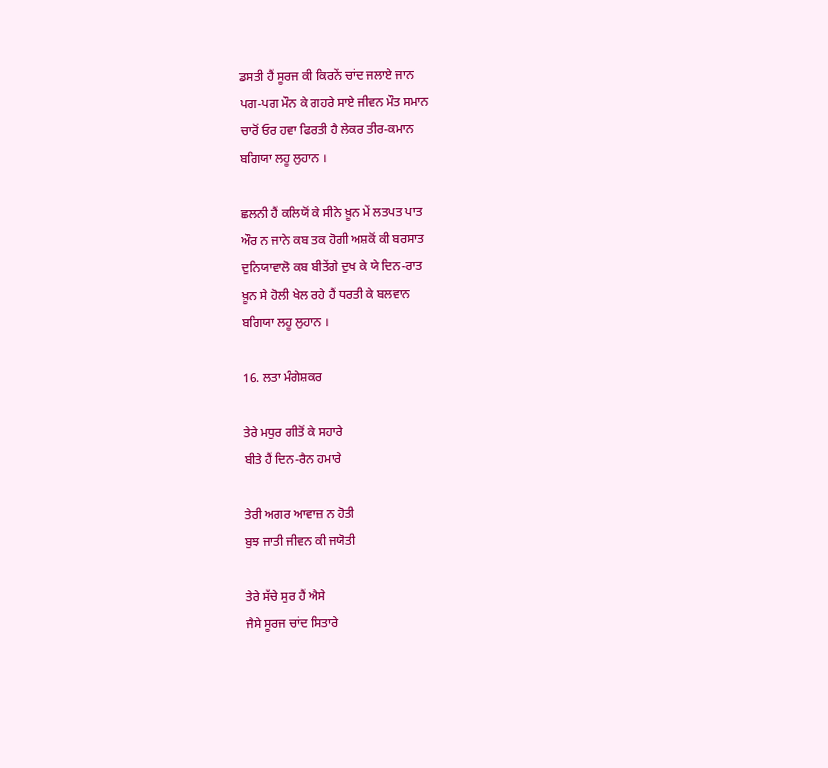ਡਸਤੀ ਹੈਂ ਸੂਰਜ ਕੀ ਕਿਰਨੇਂ ਚਾਂਦ ਜਲਾਏ ਜਾਨ
ਪਗ-ਪਗ ਮੌਨ ਕੇ ਗਹਰੇ ਸਾਏ ਜੀਵਨ ਮੌਤ ਸਮਾਨ
ਚਾਰੋਂ ਓਰ ਹਵਾ ਫਿਰਤੀ ਹੈ ਲੇਕਰ ਤੀਰ-ਕਮਾਨ
ਬਗਿਯਾ ਲਹੂ ਲੁਹਾਨ ।

ਛਲਨੀ ਹੈਂ ਕਲਿਯੋਂ ਕੇ ਸੀਨੇ ਖ਼ੂਨ ਮੇਂ ਲਤਪਤ ਪਾਤ
ਔਰ ਨ ਜਾਨੇ ਕਬ ਤਕ ਹੋਗੀ ਅਸ਼ਕੋਂ ਕੀ ਬਰਸਾਤ
ਦੁਨਿਯਾਵਾਲੋ ਕਬ ਬੀਤੇਂਗੇ ਦੁਖ ਕੇ ਯੇ ਦਿਨ-ਰਾਤ
ਖ਼ੂਨ ਸੇ ਹੋਲੀ ਖੇਲ ਰਹੇ ਹੈਂ ਧਰਤੀ ਕੇ ਬਲਵਾਨ
ਬਗਿਯਾ ਲਹੂ ਲੁਹਾਨ ।

16. ਲਤਾ ਮੰਗੇਸ਼ਕਰ

ਤੇਰੇ ਮਧੁਰ ਗੀਤੋਂ ਕੇ ਸਹਾਰੇ
ਬੀਤੇ ਹੈਂ ਦਿਨ-ਰੈਨ ਹਮਾਰੇ

ਤੇਰੀ ਅਗਰ ਆਵਾਜ਼ ਨ ਹੋਤੀ
ਬੁਝ ਜਾਤੀ ਜੀਵਨ ਕੀ ਜਯੋਤੀ

ਤੇਰੇ ਸੱਚੇ ਸੁਰ ਹੈਂ ਐਸੇ
ਜੈਸੇ ਸੂਰਜ ਚਾਂਦ ਸਿਤਾਰੇ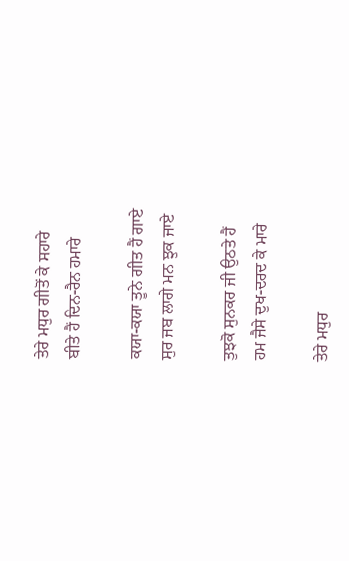ਤੇਰੇ ਮਧੁਰ ਗੀਤੋਂ ਕੇ ਸਹਾਰੇ
ਬੀਤੇ ਹੈਂ ਦਿਨ-ਰੈਨ ਹਮਾਰੇ

ਕਯਾ-ਕਯਾ ਤੂਨੇ ਗੀਤ ਹੈਂ ਗਾਏ
ਸੁਰ ਜਬ ਲਾਗੇ ਮਨ ਝੁਕ ਜਾਏ

ਤੁਝਕੋ ਸੁਨਕਰ ਜੀ ਉਠਤੇ ਹੈਂ
ਹਮ ਜੈਸੇ ਦੁਖ-ਦਰਦ ਕੇ ਮਾਰੇ

ਤੇਰੇ ਮਧੁਰ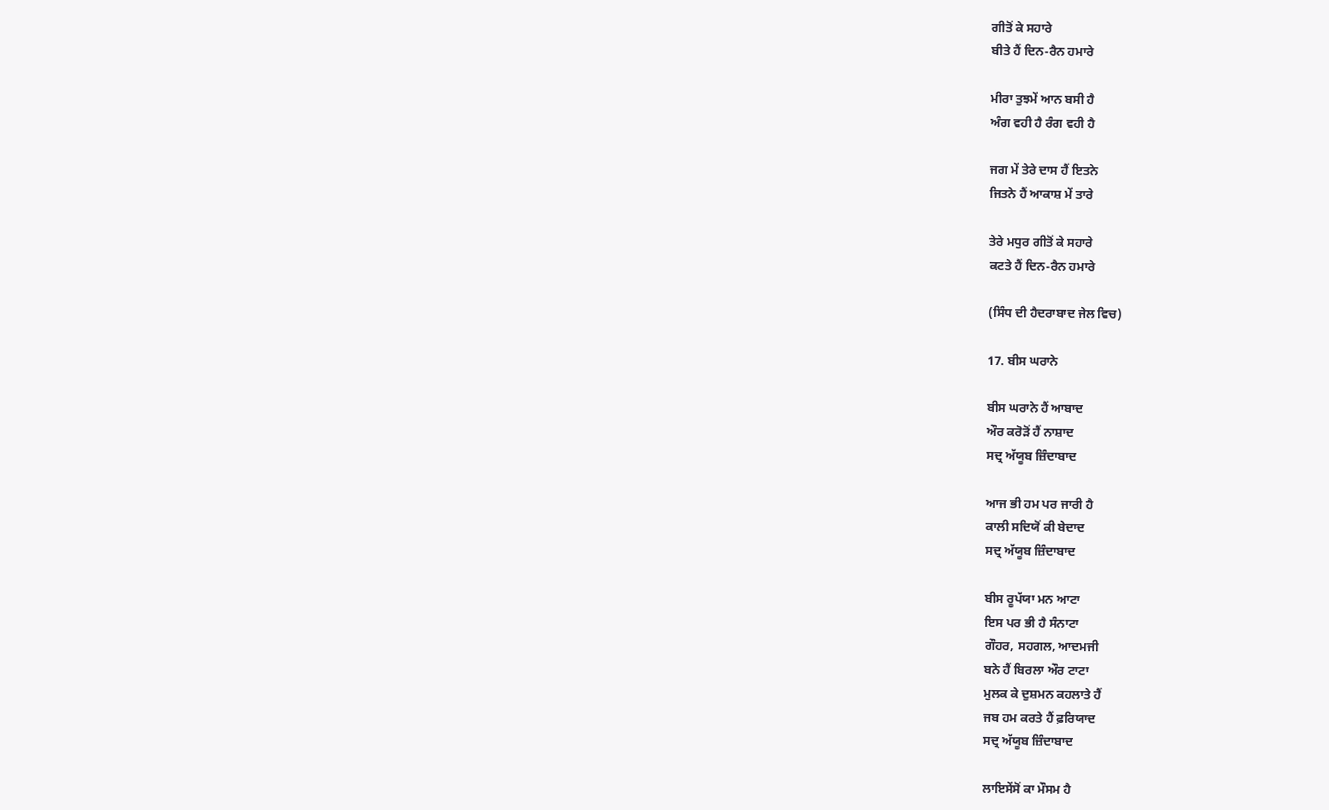ਗੀਤੋਂ ਕੇ ਸਹਾਰੇ
ਬੀਤੇ ਹੈਂ ਦਿਨ-ਰੈਨ ਹਮਾਰੇ

ਮੀਰਾ ਤੁਝਮੇਂ ਆਨ ਬਸੀ ਹੈ
ਅੰਗ ਵਹੀ ਹੈ ਰੰਗ ਵਹੀ ਹੈ

ਜਗ ਮੇਂ ਤੇਰੇ ਦਾਸ ਹੈਂ ਇਤਨੇ
ਜਿਤਨੇ ਹੈਂ ਆਕਾਸ਼ ਮੇਂ ਤਾਰੇ

ਤੇਰੇ ਮਧੁਰ ਗੀਤੋਂ ਕੇ ਸਹਾਰੇ
ਕਟਤੇ ਹੈਂ ਦਿਨ-ਰੈਨ ਹਮਾਰੇ

(ਸਿੰਧ ਦੀ ਹੈਦਰਾਬਾਦ ਜੇਲ ਵਿਚ)

17. ਬੀਸ ਘਰਾਨੇ

ਬੀਸ ਘਰਾਨੇ ਹੈਂ ਆਬਾਦ
ਔਰ ਕਰੋੜੋਂ ਹੈਂ ਨਾਸ਼ਾਦ
ਸਦ੍ਰ ਅੱਯੂਬ ਜ਼ਿੰਦਾਬਾਦ

ਆਜ ਭੀ ਹਮ ਪਰ ਜਾਰੀ ਹੈ
ਕਾਲੀ ਸਦਿਯੋਂ ਕੀ ਬੇਦਾਦ
ਸਦ੍ਰ ਅੱਯੂਬ ਜ਼ਿੰਦਾਬਾਦ

ਬੀਸ ਰੂਪੱਯਾ ਮਨ ਆਟਾ
ਇਸ ਪਰ ਭੀ ਹੈ ਸੰਨਾਟਾ
ਗੌਹਰ, ਸਹਗਲ, ਆਦਮਜੀ
ਬਨੇ ਹੈਂ ਬਿਰਲਾ ਔਰ ਟਾਟਾ
ਮੁਲਕ ਕੇ ਦੁਸ਼ਮਨ ਕਹਲਾਤੇ ਹੈਂ
ਜਬ ਹਮ ਕਰਤੇ ਹੈਂ ਫ਼ਰਿਯਾਦ
ਸਦ੍ਰ ਅੱਯੂਬ ਜ਼ਿੰਦਾਬਾਦ

ਲਾਇਸੇਂਸੋਂ ਕਾ ਮੌਸਮ ਹੈ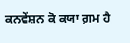ਕਨਵੇਂਸ਼ਨ ਕੋ ਕਯਾ ਗ਼ਮ ਹੈ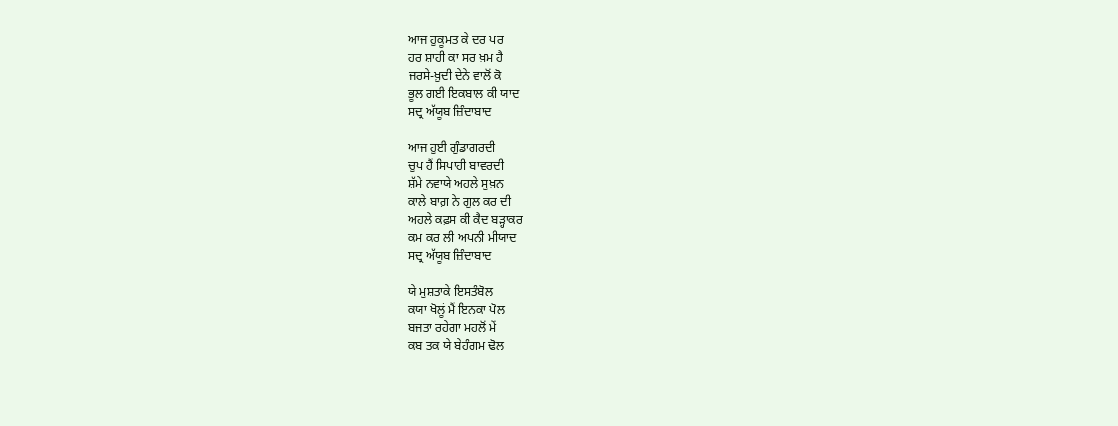ਆਜ ਹੁਕੂਮਤ ਕੇ ਦਰ ਪਰ
ਹਰ ਸ਼ਾਹੀ ਕਾ ਸਰ ਖ਼ਮ ਹੈ
ਜਰਸੇ-ਖ਼ੁਦੀ ਦੇਨੇ ਵਾਲੋਂ ਕੋ
ਭੂਲ ਗਈ ਇਕਬਾਲ ਕੀ ਯਾਦ
ਸਦ੍ਰ ਅੱਯੂਬ ਜ਼ਿੰਦਾਬਾਦ

ਆਜ ਹੁਈ ਗੁੰਡਾਗਰਦੀ
ਚੁਪ ਹੈਂ ਸਿਪਾਹੀ ਬਾਵਰਦੀ
ਸ਼ੱਮੇ ਨਵਾਯੇ ਅਹਲੇ ਸੁਖ਼ਨ
ਕਾਲੇ ਬਾਗ਼ ਨੇ ਗੁਲ ਕਰ ਦੀ
ਅਹਲੇ ਕਫ਼ਸ ਕੀ ਕੈਦ ਬੜ੍ਹਾਕਰ
ਕਮ ਕਰ ਲੀ ਅਪਨੀ ਮੀਯਾਦ
ਸਦ੍ਰ ਅੱਯੂਬ ਜ਼ਿੰਦਾਬਾਦ

ਯੇ ਮੁਸ਼ਤਾਕੇ ਇਸਤੰਬੋਲ
ਕਯਾ ਖੋਲੂਂ ਮੈਂ ਇਨਕਾ ਪੋਲ
ਬਜਤਾ ਰਹੇਗਾ ਮਹਲੋਂ ਮੇਂ
ਕਬ ਤਕ ਯੇ ਬੇਹੰਗਮ ਢੋਲ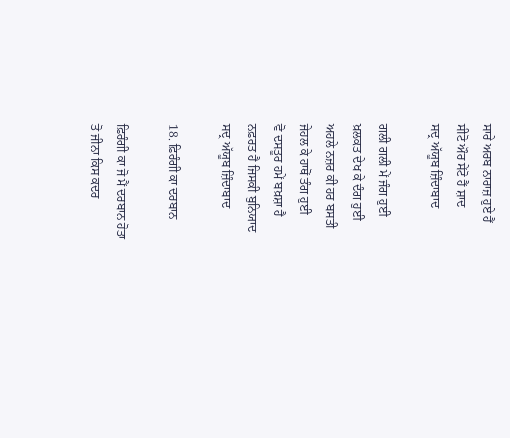ਸਾਰੇ ਅਰਬ ਨਾਰਾਜ਼ ਹੁਏ ਹੈਂ
ਸੀਟੋ ਔਰ ਸੇਂਟੋ ਹੈਂ ਸ਼ਾਦ
ਸਦ੍ਰ ਅੱਯੂਬ ਜ਼ਿੰਦਾਬਾਦ

ਗਲੀ ਗਲੀ ਮੇਂ ਜੰਗ ਹੁਈ
ਖ਼ਲਕਤ ਦੇਖ ਕੇ ਦੰਗ ਹੁਈ
ਅਹਲੇ ਨਜ਼ਰ ਕੀ ਹਰ ਬਸਤੀ
ਜੇਹਲ ਕੇ ਹਾਥੋਂ ਤੰਗ ਹੁਈ
ਵੋ ਦਸਤੂਰ ਹਮੇਂ ਬਖ਼ਸ਼ਾ ਹੈ
ਨਫ਼ਰਤ ਹੈ ਜਿਸਕੀ ਬੁਨਿਯਾਦ
ਸਦ੍ਰ ਅੱਯੂਬ ਜ਼ਿੰਦਾਬਾਦ

18. ਫ਼ਿਰੰਗੀ ਕਾ ਦਰਬਾਨ

ਫ਼ਿਰੰਗੀ ਕਾ ਜੋ ਮੈਂ ਦਰਬਾਨ ਹੋਤਾ
ਤੋ ਜੀਨਾ ਕਿਸ ਕਦਰ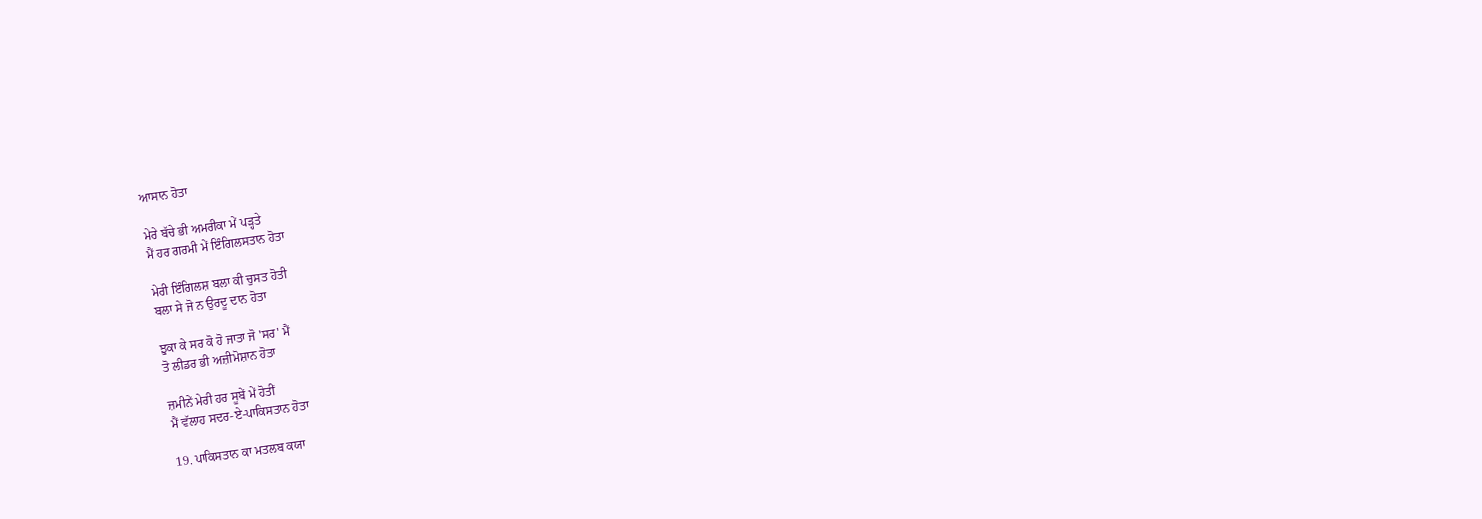ਆਸਾਨ ਹੋਤਾ

ਮੇਰੇ ਬੱਚੇ ਭੀ ਅਮਰੀਕਾ ਮੇਂ ਪੜ੍ਹਤੇ
ਮੈਂ ਹਰ ਗਰਮੀ ਮੇਂ ਇੰਗਿਲਸਤਾਨ ਹੋਤਾ

ਮੇਰੀ ਇੰਗਿਲਸ਼ ਬਲਾ ਕੀ ਚੁਸਤ ਹੋਤੀ
ਬਲਾ ਸੇ ਜੋ ਨ ਉਰਦੂ ਦਾਨ ਹੋਤਾ

ਝੁਕਾ ਕੇ ਸਰ ਕੋ ਹੋ ਜਾਤਾ ਜੋ 'ਸਰ' ਮੈਂ
ਤੋ ਲੀਡਰ ਭੀ ਅਜ਼ੀਮੋਸ਼ਾਨ ਹੋਤਾ

ਜ਼ਮੀਨੇਂ ਮੇਰੀ ਹਰ ਸੂਬੇਂ ਮੇਂ ਹੋਤੀਂ
ਮੈਂ ਵੱਲਾਹ ਸਦਰ-ਏ-ਪਾਕਿਸਤਾਨ ਹੋਤਾ

19. ਪਾਕਿਸਤਾਨ ਕਾ ਮਤਲਬ ਕਯਾ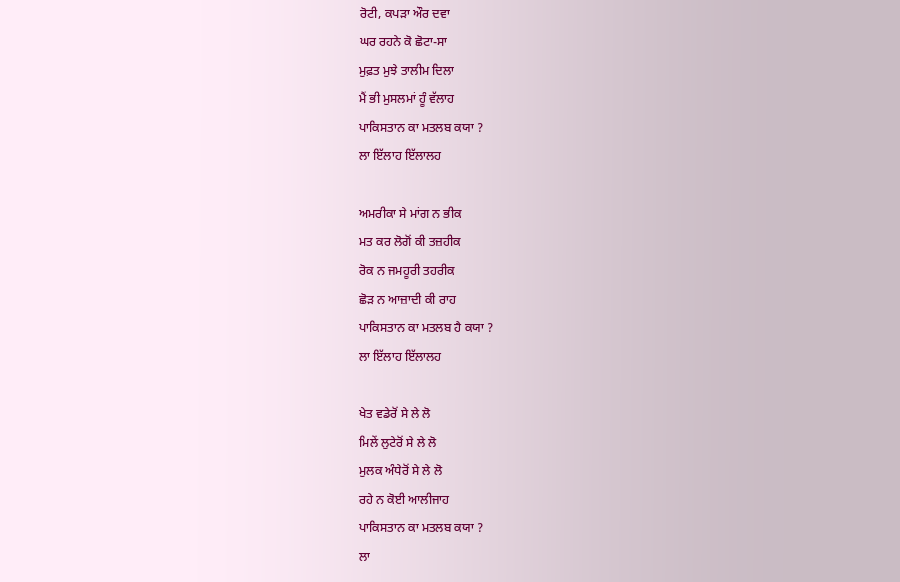ਰੋਟੀ, ਕਪੜਾ ਔਰ ਦਵਾ
ਘਰ ਰਹਨੇ ਕੋ ਛੋਟਾ-ਸਾ
ਮੁਫ਼ਤ ਮੁਝੇ ਤਾਲੀਮ ਦਿਲਾ
ਮੈਂ ਭੀ ਮੁਸਲਮਾਂ ਹੂੰ ਵੱਲਾਹ
ਪਾਕਿਸਤਾਨ ਕਾ ਮਤਲਬ ਕਯਾ ?
ਲਾ ਇੱਲਾਹ ਇੱਲਾਲਹ

ਅਮਰੀਕਾ ਸੇ ਮਾਂਗ ਨ ਭੀਕ
ਮਤ ਕਰ ਲੋਗੋਂ ਕੀ ਤਜ਼ਹੀਕ
ਰੋਕ ਨ ਜਮਹੂਰੀ ਤਹਰੀਕ
ਛੋੜ ਨ ਆਜ਼ਾਦੀ ਕੀ ਰਾਹ
ਪਾਕਿਸਤਾਨ ਕਾ ਮਤਲਬ ਹੈ ਕਯਾ ?
ਲਾ ਇੱਲਾਹ ਇੱਲਾਲਹ

ਖੇਤ ਵਡੇਰੋਂ ਸੇ ਲੇ ਲੋ
ਮਿਲੇਂ ਲੁਟੇਰੋਂ ਸੇ ਲੇ ਲੋ
ਮੁਲਕ ਅੰਧੇਰੋਂ ਸੇ ਲੇ ਲੋ
ਰਹੇ ਨ ਕੋਈ ਆਲੀਜਾਹ
ਪਾਕਿਸਤਾਨ ਕਾ ਮਤਲਬ ਕਯਾ ?
ਲਾ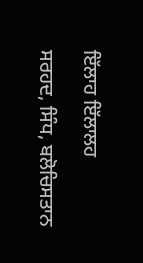ਇੱਲਾਹ ਇੱਲਾਲਹ

ਸਰਹਦ, ਸਿੰਧ, ਬਲੋਚਿਸਤਾਨ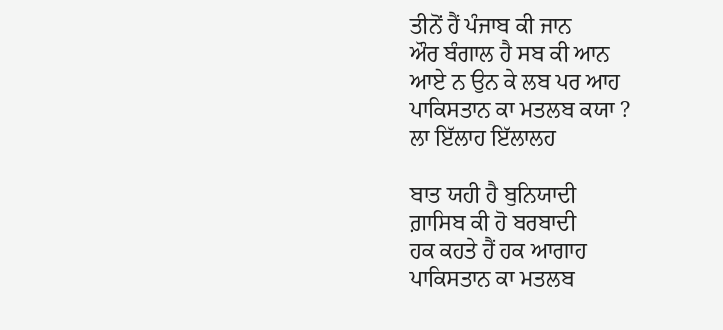ਤੀਨੋਂ ਹੈਂ ਪੰਜਾਬ ਕੀ ਜਾਨ
ਔਰ ਬੰਗਾਲ ਹੈ ਸਬ ਕੀ ਆਨ
ਆਏ ਨ ਉਨ ਕੇ ਲਬ ਪਰ ਆਹ
ਪਾਕਿਸਤਾਨ ਕਾ ਮਤਲਬ ਕਯਾ ?
ਲਾ ਇੱਲਾਹ ਇੱਲਾਲਹ

ਬਾਤ ਯਹੀ ਹੈ ਬੁਨਿਯਾਦੀ
ਗ਼ਾਸਿਬ ਕੀ ਹੋ ਬਰਬਾਦੀ
ਹਕ ਕਹਤੇ ਹੈਂ ਹਕ ਆਗਾਹ
ਪਾਕਿਸਤਾਨ ਕਾ ਮਤਲਬ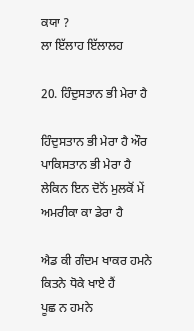ਕਯਾ ?
ਲਾ ਇੱਲਾਹ ਇੱਲਾਲਹ

20. ਹਿੰਦੁਸਤਾਨ ਭੀ ਮੇਰਾ ਹੈ

ਹਿੰਦੁਸਤਾਨ ਭੀ ਮੇਰਾ ਹੈ ਔਰ ਪਾਕਿਸਤਾਨ ਭੀ ਮੇਰਾ ਹੈ
ਲੇਕਿਨ ਇਨ ਦੋਨੋਂ ਮੁਲਕੋਂ ਮੇਂ ਅਮਰੀਕਾ ਕਾ ਡੇਰਾ ਹੈ

ਐਡ ਕੀ ਗੰਦਮ ਖਾਕਰ ਹਮਨੇ ਕਿਤਨੇ ਧੋਕੇ ਖਾਏ ਹੈਂ
ਪੂਛ ਨ ਹਮਨੇ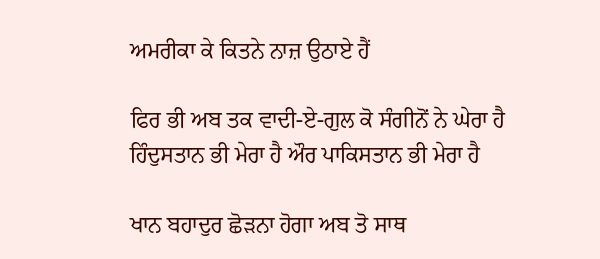ਅਮਰੀਕਾ ਕੇ ਕਿਤਨੇ ਨਾਜ਼ ਉਠਾਏ ਹੈਂ

ਫਿਰ ਭੀ ਅਬ ਤਕ ਵਾਦੀ-ਏ-ਗੁਲ ਕੋ ਸੰਗੀਨੋਂ ਨੇ ਘੇਰਾ ਹੈ
ਹਿੰਦੁਸਤਾਨ ਭੀ ਮੇਰਾ ਹੈ ਔਰ ਪਾਕਿਸਤਾਨ ਭੀ ਮੇਰਾ ਹੈ

ਖਾਨ ਬਹਾਦੁਰ ਛੋੜਨਾ ਹੋਗਾ ਅਬ ਤੋ ਸਾਥ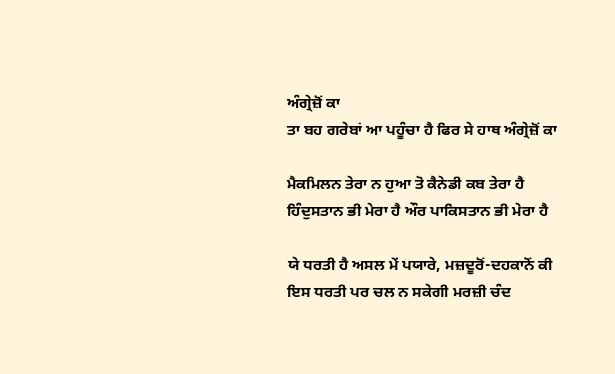ਅੰਗ੍ਰੇਜ਼ੋਂ ਕਾ
ਤਾ ਬਹ ਗਰੇਬਾਂ ਆ ਪਹੂੰਚਾ ਹੈ ਫਿਰ ਸੇ ਹਾਥ ਅੰਗ੍ਰੇਜ਼ੋਂ ਕਾ

ਮੈਕਮਿਲਨ ਤੇਰਾ ਨ ਹੁਆ ਤੋ ਕੈਨੇਡੀ ਕਬ ਤੇਰਾ ਹੈ
ਹਿੰਦੁਸਤਾਨ ਭੀ ਮੇਰਾ ਹੈ ਔਰ ਪਾਕਿਸਤਾਨ ਭੀ ਮੇਰਾ ਹੈ

ਯੇ ਧਰਤੀ ਹੈ ਅਸਲ ਮੇਂ ਪਯਾਰੇ, ਮਜ਼ਦੂਰੋਂ-ਦਹਕਾਨੋਂ ਕੀ
ਇਸ ਧਰਤੀ ਪਰ ਚਲ ਨ ਸਕੇਗੀ ਮਰਜ਼ੀ ਚੰਦ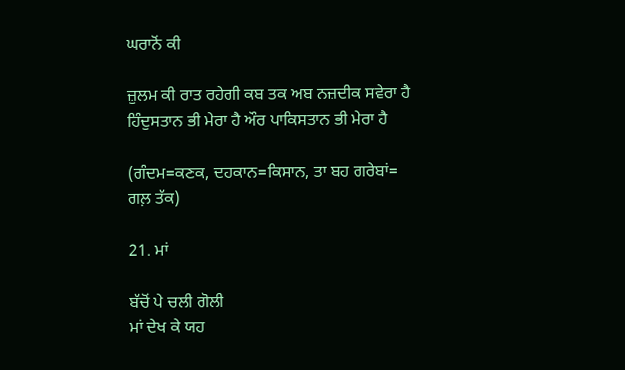ਘਰਾਨੋਂ ਕੀ

ਜ਼ੁਲਮ ਕੀ ਰਾਤ ਰਹੇਗੀ ਕਬ ਤਕ ਅਬ ਨਜ਼ਦੀਕ ਸਵੇਰਾ ਹੈ
ਹਿੰਦੁਸਤਾਨ ਭੀ ਮੇਰਾ ਹੈ ਔਰ ਪਾਕਿਸਤਾਨ ਭੀ ਮੇਰਾ ਹੈ

(ਗੰਦਮ=ਕਣਕ, ਦਹਕਾਨ=ਕਿਸਾਨ, ਤਾ ਬਹ ਗਰੇਬਾਂ=
ਗਲ਼ ਤੱਕ)

21. ਮਾਂ

ਬੱਚੋਂ ਪੇ ਚਲੀ ਗੋਲੀ
ਮਾਂ ਦੇਖ ਕੇ ਯਹ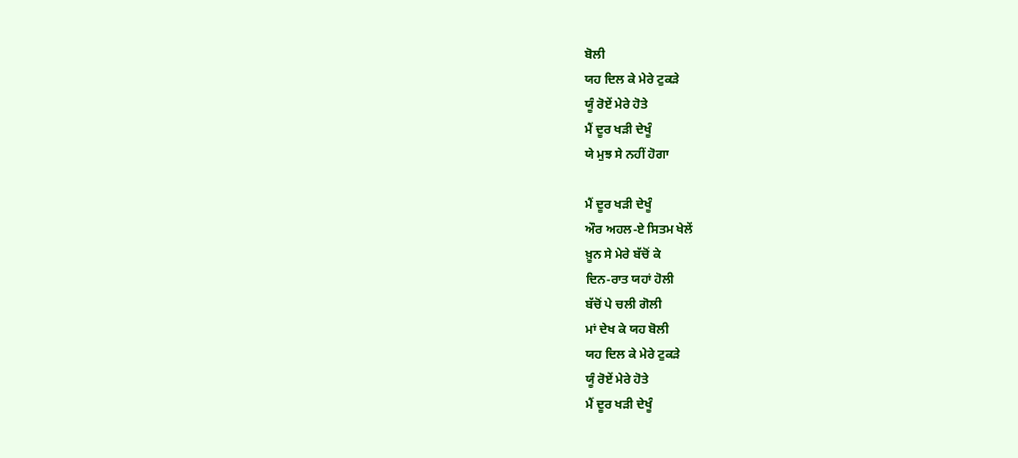ਬੋਲੀ
ਯਹ ਦਿਲ ਕੇ ਮੇਰੇ ਟੁਕੜੇ
ਯੂੰ ਰੋਏਂ ਮੇਰੇ ਹੋਤੇ
ਮੈਂ ਦੂਰ ਖੜੀ ਦੇਖੂੰ
ਯੇ ਮੁਝ ਸੇ ਨਹੀਂ ਹੋਗਾ

ਮੈਂ ਦੂਰ ਖੜੀ ਦੇਖੂੰ
ਔਰ ਅਹਲ-ਏ ਸਿਤਮ ਖੇਲੇਂ
ਖ਼ੂਨ ਸੇ ਮੇਰੇ ਬੱਚੋਂ ਕੇ
ਦਿਨ-ਰਾਤ ਯਹਾਂ ਹੋਲੀ
ਬੱਚੋਂ ਪੇ ਚਲੀ ਗੋਲੀ
ਮਾਂ ਦੇਖ ਕੇ ਯਹ ਬੋਲੀ
ਯਹ ਦਿਲ ਕੇ ਮੇਰੇ ਟੁਕੜੇ
ਯੂੰ ਰੋਏਂ ਮੇਰੇ ਹੋਤੇ
ਮੈਂ ਦੂਰ ਖੜੀ ਦੇਖੂੰ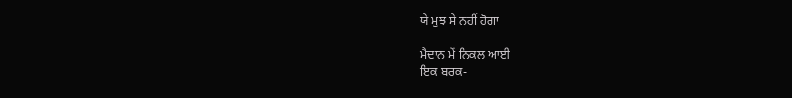ਯੇ ਮੁਝ ਸੇ ਨਹੀਂ ਹੋਗਾ

ਮੈਦਾਨ ਮੇਂ ਨਿਕਲ ਆਈ
ਇਕ ਬਰਕ-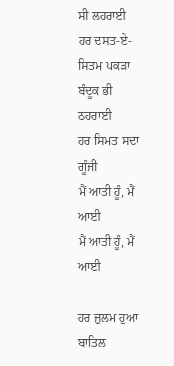ਸੀ ਲਹਰਾਈ
ਹਰ ਦਸਤ-ਏ-ਸਿਤਮ ਪਕੜਾ
ਬੰਦੂਕ ਭੀ ਠਹਰਾਈ
ਹਰ ਸਿਮਤ ਸਦਾ ਗੂੰਜੀ
ਮੈਂ ਆਤੀ ਹੂੰ, ਮੈਂ ਆਈ
ਮੈਂ ਆਤੀ ਹੂੰ, ਮੈਂ ਆਈ

ਹਰ ਜ਼ੁਲਮ ਹੁਆ ਬਾਤਿਲ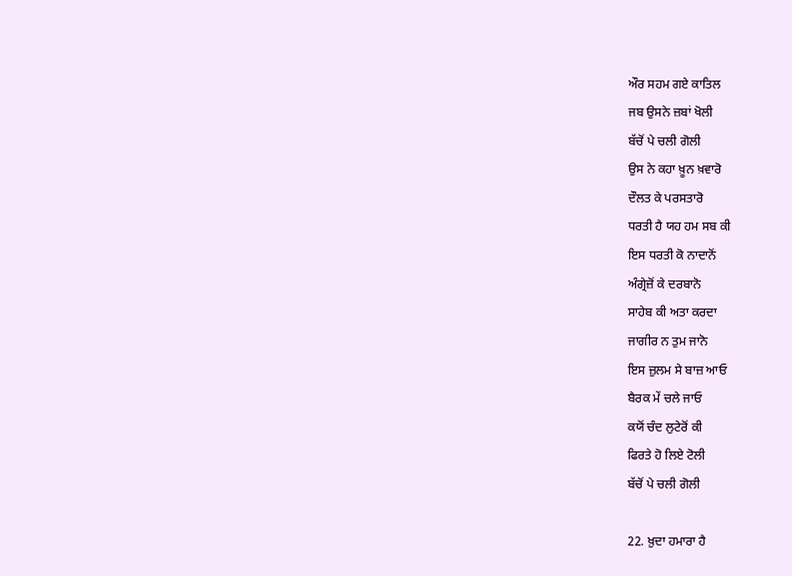ਔਰ ਸਹਮ ਗਏ ਕਾਤਿਲ
ਜਬ ਉਸਨੇ ਜ਼ਬਾਂ ਖੋਲੀ
ਬੱਚੋਂ ਪੇ ਚਲੀ ਗੋਲੀ
ਉਸ ਨੇ ਕਹਾ ਖ਼ੂਨ ਖ਼ਵਾਰੋ
ਦੌਲਤ ਕੇ ਪਰਸਤਾਰੋ
ਧਰਤੀ ਹੈ ਯਹ ਹਮ ਸਬ ਕੀ
ਇਸ ਧਰਤੀ ਕੋ ਨਾਦਾਨੋਂ
ਅੰਗ੍ਰੇਜ਼ੋਂ ਕੇ ਦਰਬਾਨੋ
ਸਾਹੇਬ ਕੀ ਅਤਾ ਕਰਦਾ
ਜਾਗੀਰ ਨ ਤੁਮ ਜਾਨੋ
ਇਸ ਜ਼ੁਲਮ ਸੇ ਬਾਜ਼ ਆਓ
ਬੈਰਕ ਮੇਂ ਚਲੇ ਜਾਓ
ਕਯੋਂ ਚੰਦ ਲੁਟੇਰੋਂ ਕੀ
ਫਿਰਤੇ ਹੋ ਲਿਏ ਟੋਲੀ
ਬੱਚੋਂ ਪੇ ਚਲੀ ਗੋਲੀ

22. ਖ਼ੁਦਾ ਹਮਾਰਾ ਹੈ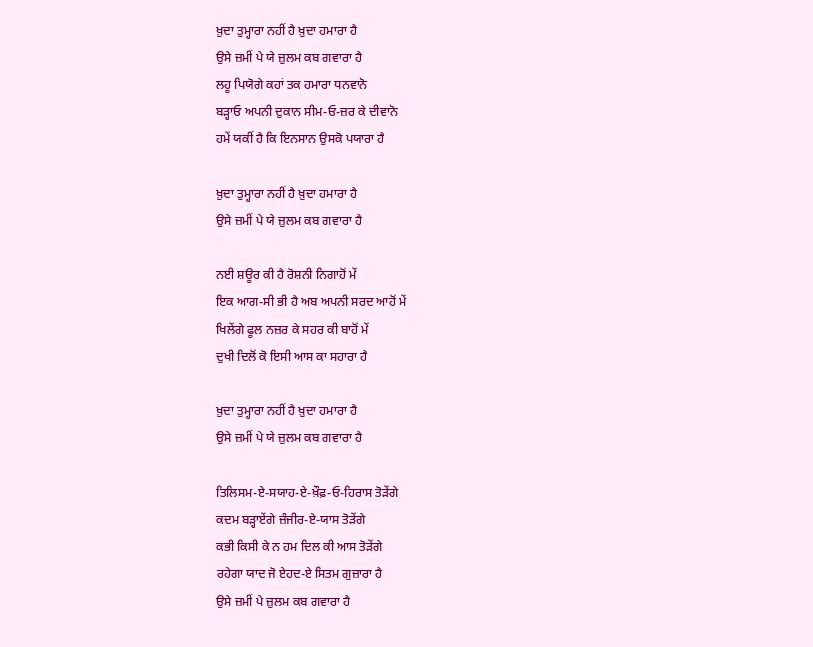ਖ਼ੁਦਾ ਤੁਮ੍ਹਾਰਾ ਨਹੀਂ ਹੈ ਖ਼ੁਦਾ ਹਮਾਰਾ ਹੈ
ਉਸੇ ਜ਼ਮੀਂ ਪੇ ਯੇ ਜ਼ੁਲਮ ਕਬ ਗਵਾਰਾ ਹੈ
ਲਹੂ ਪਿਯੋਗੇ ਕਹਾਂ ਤਕ ਹਮਾਰਾ ਧਨਵਾਨੋ
ਬੜ੍ਹਾਓ ਅਪਨੀ ਦੁਕਾਨ ਸੀਮ-ਓ-ਜ਼ਰ ਕੇ ਦੀਵਾਨੋ
ਹਮੇਂ ਯਕੀਂ ਹੈ ਕਿ ਇਨਸਾਨ ਉਸਕੋ ਪਯਾਰਾ ਹੈ

ਖ਼ੁਦਾ ਤੁਮ੍ਹਾਰਾ ਨਹੀਂ ਹੈ ਖ਼ੁਦਾ ਹਮਾਰਾ ਹੈ
ਉਸੇ ਜ਼ਮੀਂ ਪੇ ਯੇ ਜ਼ੁਲਮ ਕਬ ਗਵਾਰਾ ਹੈ

ਨਈ ਸ਼ਊਰ ਕੀ ਹੈ ਰੋਸ਼ਨੀ ਨਿਗਾਹੋਂ ਮੇਂ
ਇਕ ਆਗ-ਸੀ ਭੀ ਹੈ ਅਬ ਅਪਨੀ ਸਰਦ ਆਹੋਂ ਮੇਂ
ਖਿਲੇਂਗੇ ਫੂਲ ਨਜ਼ਰ ਕੇ ਸਹਰ ਕੀ ਬਾਹੋਂ ਮੇਂ
ਦੁਖੀ ਦਿਲੋਂ ਕੋ ਇਸੀ ਆਸ ਕਾ ਸਹਾਰਾ ਹੈ

ਖ਼ੁਦਾ ਤੁਮ੍ਹਾਰਾ ਨਹੀਂ ਹੈ ਖ਼ੁਦਾ ਹਮਾਰਾ ਹੈ
ਉਸੇ ਜ਼ਮੀਂ ਪੇ ਯੇ ਜ਼ੁਲਮ ਕਬ ਗਵਾਰਾ ਹੈ

ਤਿਲਿਸਮ-ਏ-ਸਯਾਹ-ਏ-ਖ਼ੌਫ਼-ਓ-ਹਿਰਾਸ ਤੋੜੇਂਗੇ
ਕਦਮ ਬੜ੍ਹਾਏਂਗੇ ਜ਼ੰਜੀਰ-ਏ-ਯਾਸ ਤੋੜੇਂਗੇ
ਕਭੀ ਕਿਸੀ ਕੇ ਨ ਹਮ ਦਿਲ ਕੀ ਆਸ ਤੋੜੇਂਗੇ
ਰਹੇਗਾ ਯਾਦ ਜੋ ਏਹਦ-ਏ ਸਿਤਮ ਗੁਜ਼ਾਰਾ ਹੈ
ਉਸੇ ਜ਼ਮੀਂ ਪੇ ਜ਼ੁਲਮ ਕਬ ਗਵਾਰਾ ਹੈ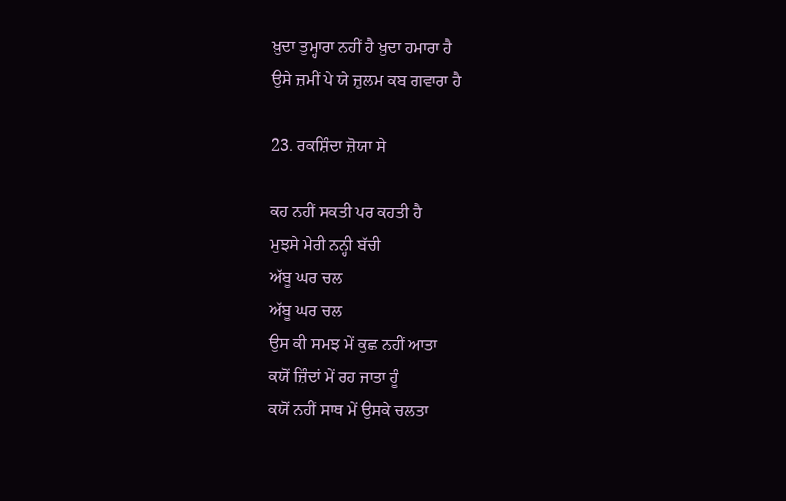ਖ਼ੁਦਾ ਤੁਮ੍ਹਾਰਾ ਨਹੀਂ ਹੈ ਖ਼ੁਦਾ ਹਮਾਰਾ ਹੈ
ਉਸੇ ਜ਼ਮੀਂ ਪੇ ਯੇ ਜ਼ੁਲਮ ਕਬ ਗਵਾਰਾ ਹੈ

23. ਰਕਸ਼ਿੰਦਾ ਜ਼ੋਯਾ ਸੇ

ਕਹ ਨਹੀਂ ਸਕਤੀ ਪਰ ਕਹਤੀ ਹੈ
ਮੁਝਸੇ ਮੇਰੀ ਨਨ੍ਹੀ ਬੱਚੀ
ਅੱਬੂ ਘਰ ਚਲ
ਅੱਬੂ ਘਰ ਚਲ
ਉਸ ਕੀ ਸਮਝ ਮੇਂ ਕੁਛ ਨਹੀਂ ਆਤਾ
ਕਯੋਂ ਜ਼ਿੰਦਾਂ ਮੇਂ ਰਹ ਜਾਤਾ ਹੂੰ
ਕਯੋਂ ਨਹੀਂ ਸਾਥ ਮੇਂ ਉਸਕੇ ਚਲਤਾ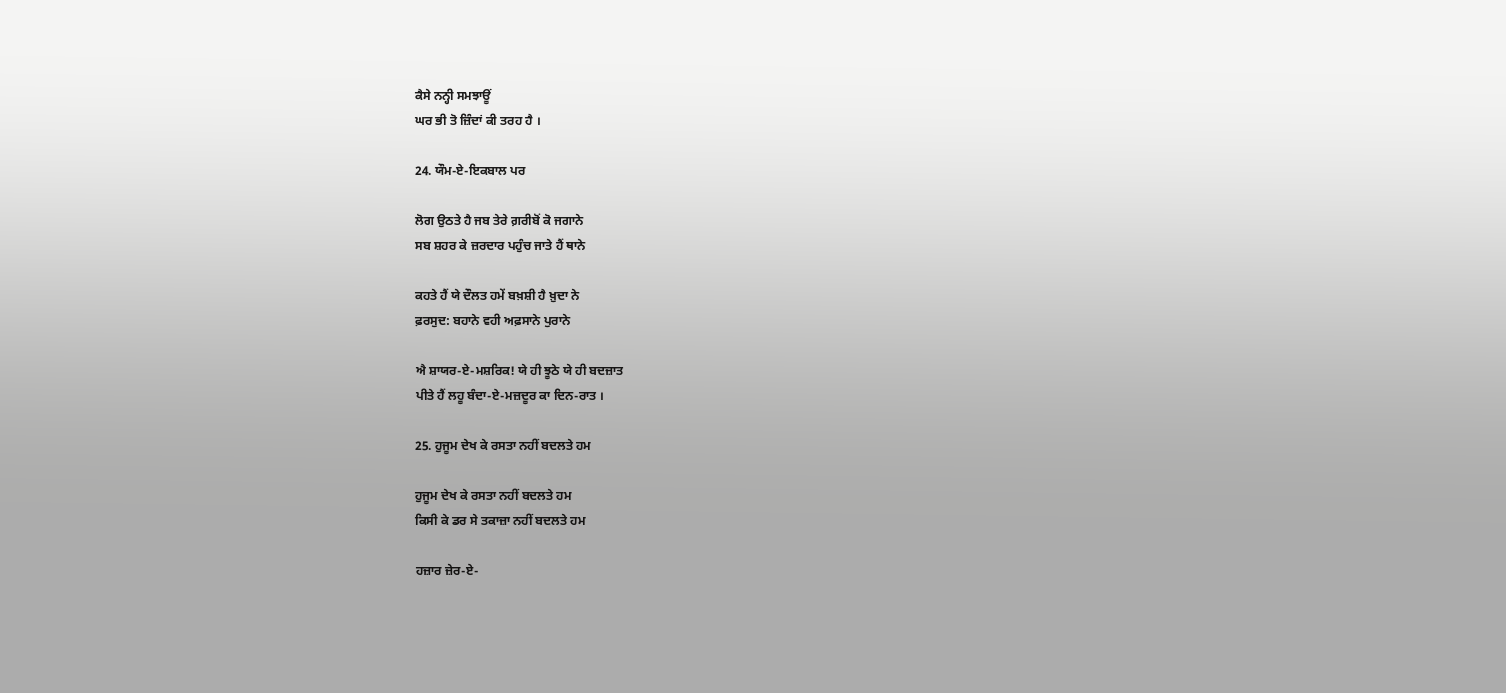ਕੈਸੇ ਨਨ੍ਹੀ ਸਮਝਾਊਂ
ਘਰ ਭੀ ਤੋ ਜ਼ਿੰਦਾਂ ਕੀ ਤਰਹ ਹੈ ।

24. ਯੌਮ-ਏ-ਇਕਬਾਲ ਪਰ

ਲੋਗ ਉਠਤੇ ਹੈ ਜਬ ਤੇਰੇ ਗ਼ਰੀਬੋਂ ਕੋ ਜਗਾਨੇ
ਸਬ ਸ਼ਹਰ ਕੇ ਜ਼ਰਦਾਰ ਪਹੁੰਚ ਜਾਤੇ ਹੈਂ ਥਾਨੇ

ਕਹਤੇ ਹੈਂ ਯੇ ਦੌਲਤ ਹਮੇਂ ਬਖ਼ਸ਼ੀ ਹੈ ਖ਼ੁਦਾ ਨੇ
ਫ਼ਰਸੁਦ: ਬਹਾਨੇ ਵਹੀ ਅਫ਼ਸਾਨੇ ਪੁਰਾਨੇ

ਐ ਸ਼ਾਯਰ-ਏ-ਮਸ਼ਰਿਕ! ਯੇ ਹੀ ਝੂਠੇ ਯੇ ਹੀ ਬਦਜ਼ਾਤ
ਪੀਤੇ ਹੈਂ ਲਹੂ ਬੰਦਾ-ਏ-ਮਜ਼ਦੂਰ ਕਾ ਦਿਨ-ਰਾਤ ।

25. ਹੁਜੂਮ ਦੇਖ ਕੇ ਰਸਤਾ ਨਹੀਂ ਬਦਲਤੇ ਹਮ

ਹੁਜੂਮ ਦੇਖ ਕੇ ਰਸਤਾ ਨਹੀਂ ਬਦਲਤੇ ਹਮ
ਕਿਸੀ ਕੇ ਡਰ ਸੇ ਤਕਾਜ਼ਾ ਨਹੀਂ ਬਦਲਤੇ ਹਮ

ਹਜ਼ਾਰ ਜ਼ੇਰ-ਏ-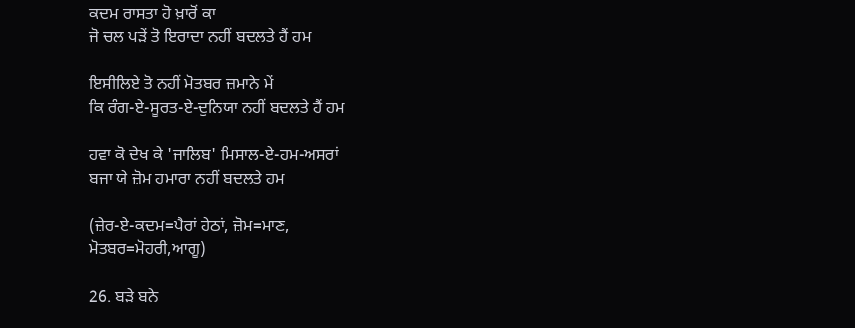ਕਦਮ ਰਾਸਤਾ ਹੋ ਖ਼ਾਰੋਂ ਕਾ
ਜੋ ਚਲ ਪੜੇਂ ਤੋ ਇਰਾਦਾ ਨਹੀਂ ਬਦਲਤੇ ਹੈਂ ਹਮ

ਇਸੀਲਿਏ ਤੋ ਨਹੀਂ ਮੋਤਬਰ ਜ਼ਮਾਨੇ ਮੇਂ
ਕਿ ਰੰਗ-ਏ-ਸੂਰਤ-ਏ-ਦੁਨਿਯਾ ਨਹੀਂ ਬਦਲਤੇ ਹੈਂ ਹਮ

ਹਵਾ ਕੋ ਦੇਖ ਕੇ 'ਜਾਲਿਬ' ਮਿਸਾਲ-ਏ-ਹਮ-ਅਸਰਾਂ
ਬਜਾ ਯੇ ਜ਼ੋਮ ਹਮਾਰਾ ਨਹੀਂ ਬਦਲਤੇ ਹਮ

(ਜ਼ੇਰ-ਏ-ਕਦਮ=ਪੈਰਾਂ ਹੇਠਾਂ, ਜ਼ੋਮ=ਮਾਣ,
ਮੋਤਬਰ=ਮੋਹਰੀ,ਆਗੂ)

26. ਬੜੇ ਬਨੇ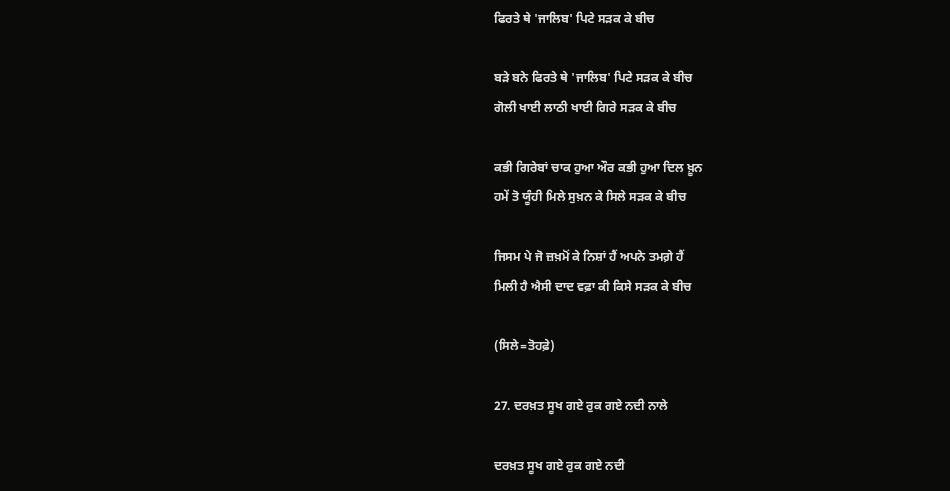ਫਿਰਤੇ ਥੇ 'ਜਾਲਿਬ' ਪਿਟੇ ਸੜਕ ਕੇ ਬੀਚ

ਬੜੇ ਬਨੇ ਫਿਰਤੇ ਥੇ 'ਜਾਲਿਬ' ਪਿਟੇ ਸੜਕ ਕੇ ਬੀਚ
ਗੋਲੀ ਖਾਈ ਲਾਠੀ ਖਾਈ ਗਿਰੇ ਸੜਕ ਕੇ ਬੀਚ

ਕਭੀ ਗਿਰੇਬਾਂ ਚਾਕ ਹੁਆ ਔਰ ਕਭੀ ਹੁਆ ਦਿਲ ਖ਼ੂਨ
ਹਮੇਂ ਤੋ ਯੂੰਹੀ ਮਿਲੇ ਸੁਖ਼ਨ ਕੇ ਸਿਲੇ ਸੜਕ ਕੇ ਬੀਚ

ਜਿਸਮ ਪੇ ਜੋ ਜ਼ਖ਼ਮੋਂ ਕੇ ਨਿਸ਼ਾਂ ਹੈਂ ਅਪਨੇ ਤਮਗ਼ੇ ਹੈਂ
ਮਿਲੀ ਹੈ ਐਸੀ ਦਾਦ ਵਫ਼ਾ ਕੀ ਕਿਸੇ ਸੜਕ ਕੇ ਬੀਚ

(ਸਿਲੇ=ਤੋਹਫ਼ੇ)

27. ਦਰਖ਼ਤ ਸੂਖ ਗਏ ਰੁਕ ਗਏ ਨਦੀ ਨਾਲੇ

ਦਰਖ਼ਤ ਸੂਖ ਗਏ ਰੁਕ ਗਏ ਨਦੀ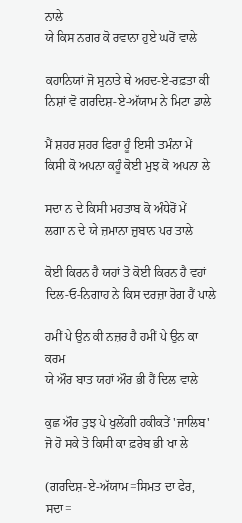ਨਾਲੇ
ਯੇ ਕਿਸ ਨਗਰ ਕੋ ਰਵਾਨਾ ਹੁਏ ਘਰੋਂ ਵਾਲੇ

ਕਹਾਨਿਯਾਂ ਜੋ ਸੁਨਾਤੇ ਥੇ ਅਹਦ-ਏ-ਰਫ਼ਤਾ ਕੀ
ਨਿਸ਼ਾਂ ਵੋ ਗਰਦਿਸ਼-ਏ-ਅੱਯਾਮ ਨੇ ਮਿਟਾ ਡਾਲੇ

ਮੈਂ ਸ਼ਹਰ ਸ਼ਹਰ ਫਿਰਾ ਹੂੰ ਇਸੀ ਤਮੰਨਾ ਮੇਂ
ਕਿਸੀ ਕੋ ਅਪਨਾ ਕਹੂੰ ਕੋਈ ਮੁਝ ਕੋ ਅਪਨਾ ਲੇ

ਸਦਾ ਨ ਦੇ ਕਿਸੀ ਮਹਤਾਬ ਕੋ ਅੰਧੇਰੋਂ ਮੇਂ
ਲਗਾ ਨ ਦੇ ਯੇ ਜ਼ਮਾਨਾ ਜ਼ੁਬਾਨ ਪਰ ਤਾਲੇ

ਕੋਈ ਕਿਰਨ ਹੈ ਯਹਾਂ ਤੋ ਕੋਈ ਕਿਰਨ ਹੈ ਵਹਾਂ
ਦਿਲ-ਓ-ਨਿਗਾਹ ਨੇ ਕਿਸ ਦਰਜ਼ਾ ਰੋਗ ਹੈਂ ਪਾਲੇ

ਹਮੀਂ ਪੇ ਉਨ ਕੀ ਨਜ਼ਰ ਹੈ ਹਮੀਂ ਪੇ ਉਨ ਕਾ ਕਰਮ
ਯੇ ਔਰ ਬਾਤ ਯਹਾਂ ਔਰ ਭੀ ਹੈਂ ਦਿਲ ਵਾਲੇ

ਕੁਛ ਔਰ ਤੁਝ ਪੇ ਖੁਲੇਂਗੀ ਹਕੀਕਤੇਂ 'ਜਾਲਿਬ'
ਜੋ ਹੋ ਸਕੇ ਤੋ ਕਿਸੀ ਕਾ ਫ਼ਰੇਬ ਭੀ ਖਾ ਲੇ

(ਗਰਦਿਸ਼-ਏ-ਅੱਯਾਮ=ਸਿਮਤ ਦਾ ਫੇਰ, ਸਦਾ=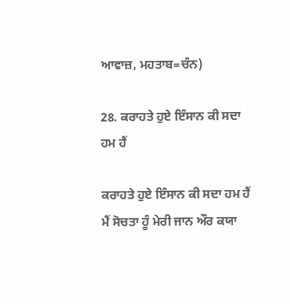ਆਵਾਜ਼, ਮਹਤਾਬ=ਚੰਨ)

28. ਕਰਾਹਤੇ ਹੁਏ ਇੰਸਾਨ ਕੀ ਸਦਾ ਹਮ ਹੈਂ

ਕਰਾਹਤੇ ਹੁਏ ਇੰਸਾਨ ਕੀ ਸਦਾ ਹਮ ਹੈਂ
ਮੈਂ ਸੋਚਤਾ ਹੂੰ ਮੇਰੀ ਜਾਨ ਔਰ ਕਯਾ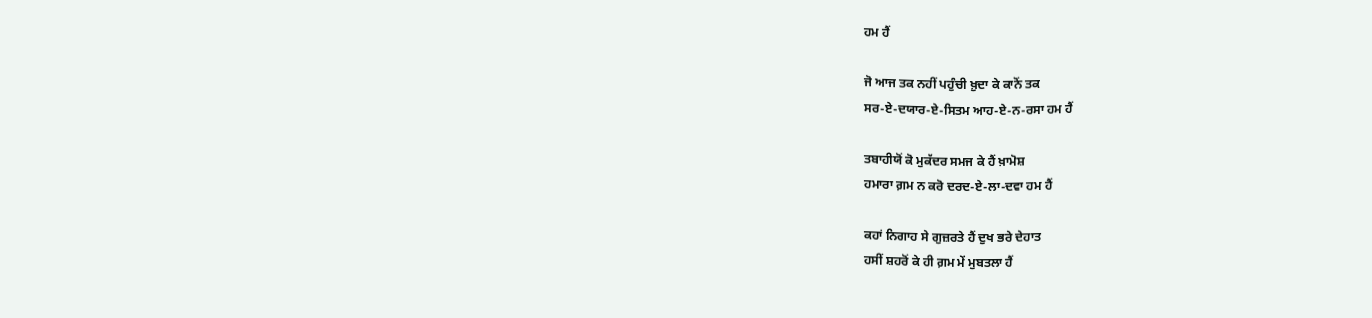ਹਮ ਹੈਂ

ਜੋ ਆਜ ਤਕ ਨਹੀਂ ਪਹੁੰਚੀ ਖ਼ੁਦਾ ਕੇ ਕਾਨੋਂ ਤਕ
ਸਰ-ਏ-ਦਯਾਰ-ਏ-ਸਿਤਮ ਆਹ-ਏ-ਨ-ਰਸਾ ਹਮ ਹੈਂ

ਤਬਾਹੀਯੋਂ ਕੋ ਮੁਕੱਦਰ ਸਮਜ ਕੇ ਹੈਂ ਖ਼ਾਮੋਸ਼
ਹਮਾਰਾ ਗ਼ਮ ਨ ਕਰੋ ਦਰਦ-ਏ-ਲਾ-ਦਵਾ ਹਮ ਹੈਂ

ਕਹਾਂ ਨਿਗਾਹ ਸੇ ਗੁਜ਼ਰਤੇ ਹੈਂ ਦੁਖ ਭਰੇ ਦੇਹਾਤ
ਹਸੀਂ ਸ਼ਹਰੋਂ ਕੇ ਹੀ ਗ਼ਮ ਮੇਂ ਮੁਬਤਲਾ ਹੈਂ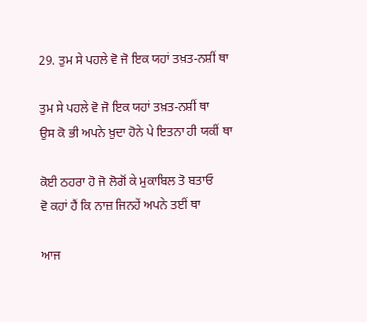29. ਤੁਮ ਸੇ ਪਹਲੇ ਵੋ ਜੋ ਇਕ ਯਹਾਂ ਤਖ਼ਤ-ਨਸ਼ੀਂ ਥਾ

ਤੁਮ ਸੇ ਪਹਲੇ ਵੋ ਜੋ ਇਕ ਯਹਾਂ ਤਖ਼ਤ-ਨਸ਼ੀਂ ਥਾ
ਉਸ ਕੋ ਭੀ ਅਪਨੇ ਖ਼ੁਦਾ ਹੋਨੇ ਪੇ ਇਤਨਾ ਹੀ ਯਕੀਂ ਥਾ

ਕੋਈ ਠਹਰਾ ਹੋ ਜੋ ਲੋਗੋਂ ਕੇ ਮੁਕਾਬਿਲ ਤੋ ਬਤਾਓ
ਵੋ ਕਹਾਂ ਹੈਂ ਕਿ ਨਾਜ਼ ਜਿਨਹੇਂ ਅਪਨੇ ਤਈਂ ਥਾ

ਆਜ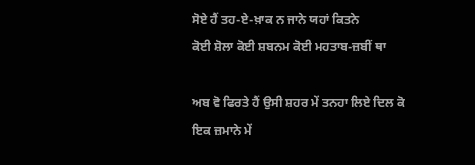ਸੋਏ ਹੈਂ ਤਹ-ਏ-ਖ਼ਾਕ ਨ ਜਾਨੇ ਯਹਾਂ ਕਿਤਨੇ
ਕੋਈ ਸ਼ੋਲਾ ਕੋਈ ਸ਼ਬਨਮ ਕੋਈ ਮਹਤਾਬ-ਜ਼ਬੀਂ ਥਾ

ਅਬ ਵੋ ਫਿਰਤੇ ਹੈਂ ਉਸੀ ਸ਼ਹਰ ਮੇਂ ਤਨਹਾ ਲਿਏ ਦਿਲ ਕੋ
ਇਕ ਜ਼ਮਾਨੇ ਮੇਂ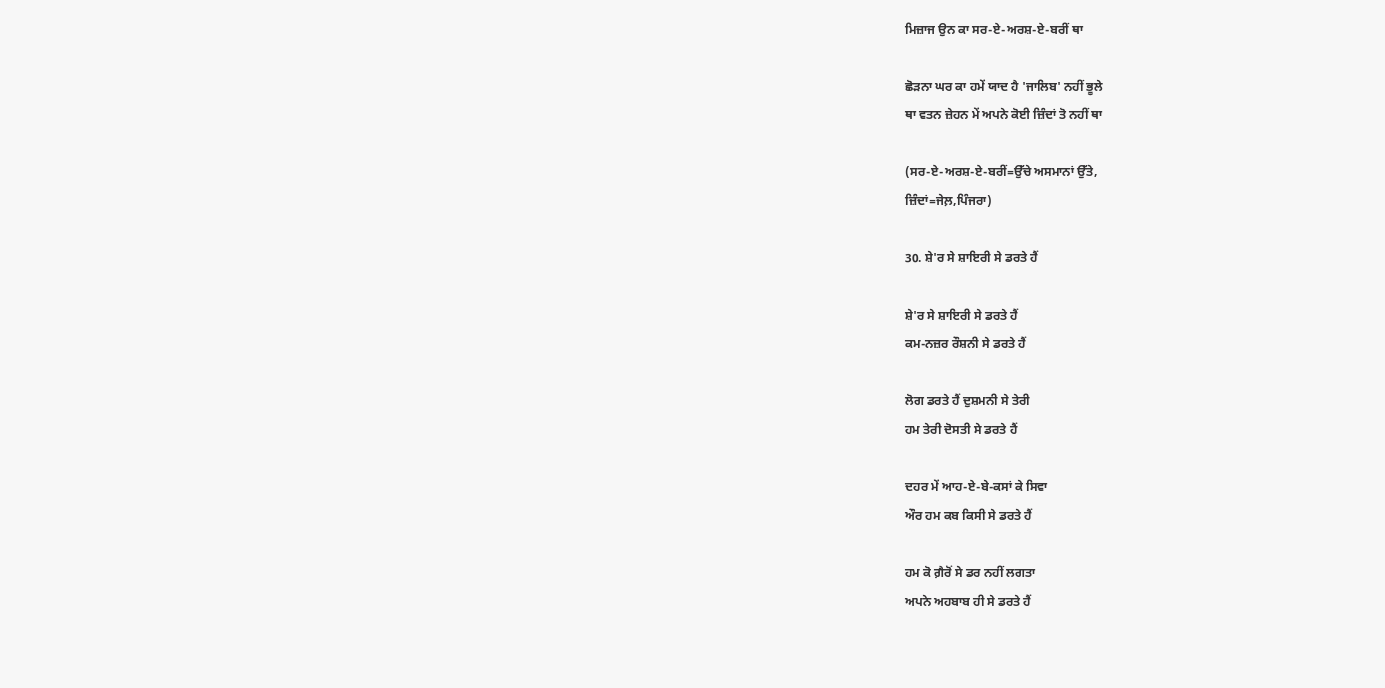ਮਿਜ਼ਾਜ ਉਨ ਕਾ ਸਰ-ਏ-ਅਰਸ਼-ਏ-ਬਰੀਂ ਥਾ

ਛੋੜਨਾ ਘਰ ਕਾ ਹਮੇਂ ਯਾਦ ਹੈ 'ਜਾਲਿਬ' ਨਹੀਂ ਭੂਲੇ
ਥਾ ਵਤਨ ਜ਼ੇਹਨ ਮੇਂ ਅਪਨੇ ਕੋਈ ਜ਼ਿੰਦਾਂ ਤੋ ਨਹੀਂ ਥਾ

(ਸਰ-ਏ-ਅਰਸ਼-ਏ-ਬਰੀਂ=ਉੱਚੇ ਅਸਮਾਨਾਂ ਉੱਤੇ,
ਜ਼ਿੰਦਾਂ=ਜੇਲ਼,ਪਿੰਜਰਾ)

30. ਸ਼ੇ'ਰ ਸੇ ਸ਼ਾਇਰੀ ਸੇ ਡਰਤੇ ਹੈਂ

ਸ਼ੇ'ਰ ਸੇ ਸ਼ਾਇਰੀ ਸੇ ਡਰਤੇ ਹੈਂ
ਕਮ-ਨਜ਼ਰ ਰੌਸ਼ਨੀ ਸੇ ਡਰਤੇ ਹੈਂ

ਲੋਗ ਡਰਤੇ ਹੈਂ ਦੁਸ਼ਮਨੀ ਸੇ ਤੇਰੀ
ਹਮ ਤੇਰੀ ਦੋਸਤੀ ਸੇ ਡਰਤੇ ਹੈਂ

ਦਹਰ ਮੇਂ ਆਹ-ਏ-ਬੇ-ਕਸਾਂ ਕੇ ਸਿਵਾ
ਔਰ ਹਮ ਕਬ ਕਿਸੀ ਸੇ ਡਰਤੇ ਹੈਂ

ਹਮ ਕੋ ਗ਼ੈਰੋਂ ਸੇ ਡਰ ਨਹੀਂ ਲਗਤਾ
ਅਪਨੇ ਅਹਬਾਬ ਹੀ ਸੇ ਡਰਤੇ ਹੈਂ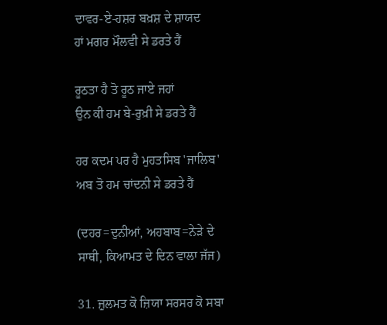ਦਾਵਰ-ਏ-ਹਸ਼ਰ ਬਖ਼ਸ਼ ਦੇ ਸ਼ਾਯਦ
ਹਾਂ ਮਗਰ ਮੌਲਵੀ ਸੇ ਡਰਤੇ ਹੈਂ

ਰੂਠਤਾ ਹੈ ਤੋ ਰੂਠ ਜਾਏ ਜਹਾਂ
ਉਨ ਕੀ ਹਮ ਬੇ-ਰੁਖ਼ੀ ਸੇ ਡਰਤੇ ਹੈਂ

ਹਰ ਕਦਮ ਪਰ ਹੈ ਮੁਹਤਸਿਬ 'ਜਾਲਿਬ'
ਅਬ ਤੋ ਹਮ ਚਾਂਦਨੀ ਸੇ ਡਰਤੇ ਹੈਂ

(ਦਹਰ=ਦੁਨੀਆਂ, ਅਹਬਾਬ=ਨੇੜੇ ਦੇ
ਸਾਥੀ, ਕਿਆਮਤ ਦੇ ਦਿਨ ਵਾਲਾ ਜੱਜ)

31. ਜ਼ੁਲਮਤ ਕੋ ਜ਼ਿਯਾ ਸਰਸਰ ਕੋ ਸਬਾ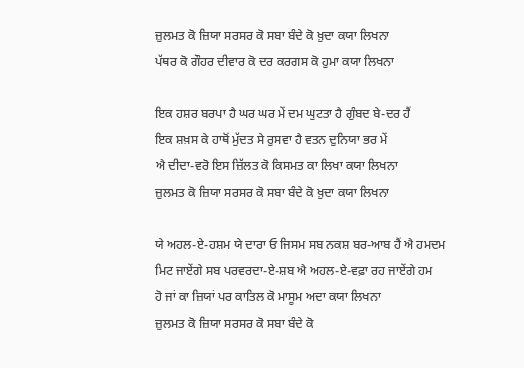ਜ਼ੁਲਮਤ ਕੋ ਜ਼ਿਯਾ ਸਰਸਰ ਕੋ ਸਬਾ ਬੰਦੇ ਕੋ ਖ਼ੁਦਾ ਕਯਾ ਲਿਖਨਾ
ਪੱਥਰ ਕੋ ਗੌਹਰ ਦੀਵਾਰ ਕੋ ਦਰ ਕਰਗਸ ਕੋ ਹੁਮਾ ਕਯਾ ਲਿਖਨਾ

ਇਕ ਹਸ਼ਰ ਬਰਪਾ ਹੈ ਘਰ ਘਰ ਮੇਂ ਦਮ ਘੁਟਤਾ ਹੈ ਗੁੰਬਦ ਬੇ-ਦਰ ਹੈਂ
ਇਕ ਸ਼ਖ਼ਸ ਕੇ ਹਾਥੋਂ ਮੁੱਦਤ ਸੇ ਰੁਸਵਾ ਹੈ ਵਤਨ ਦੁਨਿਯਾ ਭਰ ਮੇਂ
ਐ ਦੀਦਾ-ਵਰੋ ਇਸ ਜ਼ਿੱਲਤ ਕੋ ਕਿਸਮਤ ਕਾ ਲਿਖਾ ਕਯਾ ਲਿਖਨਾ
ਜ਼ੁਲਮਤ ਕੋ ਜ਼ਿਯਾ ਸਰਸਰ ਕੋ ਸਬਾ ਬੰਦੇ ਕੋ ਖ਼ੁਦਾ ਕਯਾ ਲਿਖਨਾ

ਯੇ ਅਹਲ-ਏ-ਹਸ਼ਮ ਯੇ ਦਾਰਾ ਓ ਜਿਸਮ ਸਬ ਨਕਸ਼ ਬਰ-ਆਬ ਹੈਂ ਐ ਹਮਦਮ
ਮਿਟ ਜਾਏਂਗੇ ਸਬ ਪਰਵਰਦਾ-ਏ-ਸ਼ਬ ਐ ਅਹਲ-ਏ-ਵਫ਼ਾ ਰਹ ਜਾਏਂਗੇ ਹਮ
ਹੋ ਜਾਂ ਕਾ ਜ਼ਿਯਾਂ ਪਰ ਕਾਤਿਲ ਕੋ ਮਾਸੂਮ ਅਦਾ ਕਯਾ ਲਿਖਨਾ
ਜ਼ੁਲਮਤ ਕੋ ਜ਼ਿਯਾ ਸਰਸਰ ਕੋ ਸਬਾ ਬੰਦੇ ਕੋ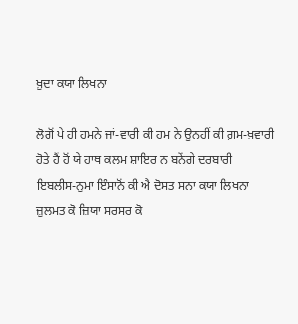ਖ਼ੁਦਾ ਕਯਾ ਲਿਖਨਾ

ਲੋਗੋਂ ਪੇ ਹੀ ਹਮਨੇ ਜਾਂ-ਵਾਰੀ ਕੀ ਹਮ ਨੇ ਉਨਹੀਂ ਕੀ ਗ਼ਮ-ਖ਼ਵਾਰੀ
ਹੋਤੇ ਹੈਂ ਹੋਂ ਯੇ ਹਾਥ ਕਲਮ ਸ਼ਾਇਰ ਨ ਬਨੇਂਗੇ ਦਰਬਾਰੀ
ਇਬਲੀਸ-ਨੁਮਾ ਇੰਸਾਨੋਂ ਕੀ ਐ ਦੋਸਤ ਸਨਾ ਕਯਾ ਲਿਖਨਾ
ਜ਼ੁਲਮਤ ਕੋ ਜ਼ਿਯਾ ਸਰਸਰ ਕੋ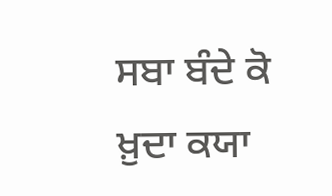ਸਬਾ ਬੰਦੇ ਕੋ ਖ਼ੁਦਾ ਕਯਾ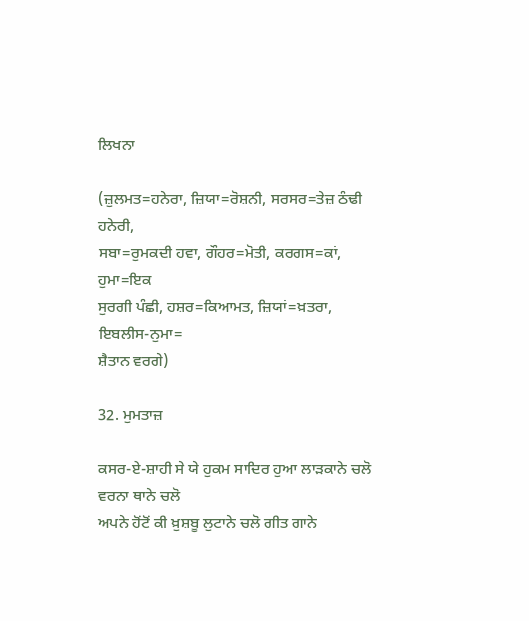ਲਿਖਨਾ

(ਜ਼ੁਲਮਤ=ਹਨੇਰਾ, ਜ਼ਿਯਾ=ਰੋਸ਼ਨੀ, ਸਰਸਰ=ਤੇਜ਼ ਠੰਢੀ ਹਨੇਰੀ,
ਸਬਾ=ਰੁਮਕਦੀ ਹਵਾ, ਗੌਹਰ=ਮੋਤੀ, ਕਰਗਸ=ਕਾਂ, ਹੁਮਾ=ਇਕ
ਸੁਰਗੀ ਪੰਛੀ, ਹਸ਼ਰ=ਕਿਆਮਤ, ਜ਼ਿਯਾਂ=ਖ਼ਤਰਾ, ਇਬਲੀਸ-ਨੁਮਾ=
ਸ਼ੈਤਾਨ ਵਰਗੇ)

32. ਮੁਮਤਾਜ਼

ਕਸਰ-ਏ-ਸ਼ਾਹੀ ਸੇ ਯੇ ਹੁਕਮ ਸਾਦਿਰ ਹੁਆ ਲਾੜਕਾਨੇ ਚਲੋ
ਵਰਨਾ ਥਾਨੇ ਚਲੋ
ਅਪਨੇ ਹੋਂਟੋਂ ਕੀ ਖ਼ੁਸ਼ਬੂ ਲੁਟਾਨੇ ਚਲੋ ਗੀਤ ਗਾਨੇ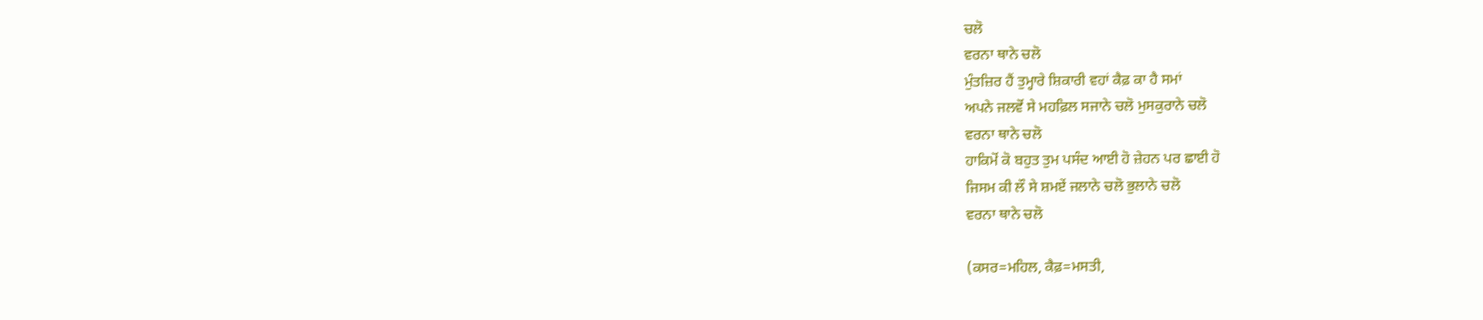ਚਲੋ
ਵਰਨਾ ਥਾਨੇ ਚਲੋ
ਮੁੰਤਜ਼ਿਰ ਹੈਂ ਤੁਮ੍ਹਾਰੇ ਸ਼ਿਕਾਰੀ ਵਹਾਂ ਕੈਫ਼ ਕਾ ਹੈ ਸਮਾਂ
ਅਪਨੇ ਜਲਵੋਂ ਸੇ ਮਹਫ਼ਿਲ ਸਜਾਨੇ ਚਲੋ ਮੁਸਕੁਰਾਨੇ ਚਲੋ
ਵਰਨਾ ਥਾਨੇ ਚਲੋ
ਹਾਕਿਮੋਂ ਕੋ ਬਹੁਤ ਤੁਮ ਪਸੰਦ ਆਈ ਹੋ ਜ਼ੇਹਨ ਪਰ ਛਾਈ ਹੋ
ਜਿਸਮ ਕੀ ਲੌ ਸੇ ਸ਼ਮਏਂ ਜਲਾਨੇ ਚਲੋ ਭੁਲਾਨੇ ਚਲੋ
ਵਰਨਾ ਥਾਨੇ ਚਲੋ

(ਕਸਰ=ਮਹਿਲ, ਕੈਫ਼=ਮਸਤੀ,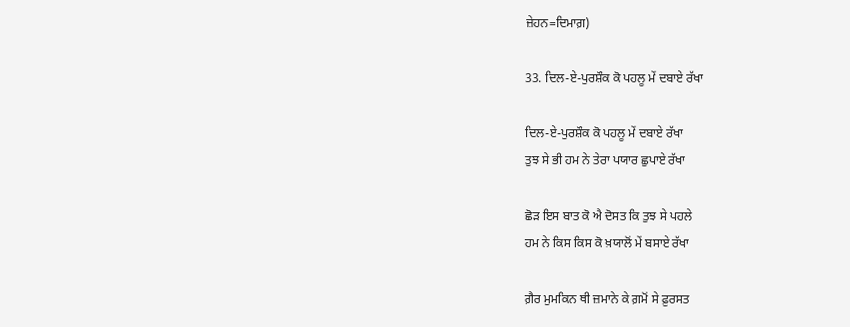ਜ਼ੇਹਨ=ਦਿਮਾਗ਼)

33. ਦਿਲ-ਏ-ਪੁਰਸ਼ੌਕ ਕੋ ਪਹਲੂ ਮੇਂ ਦਬਾਏ ਰੱਖਾ

ਦਿਲ-ਏ-ਪੁਰਸ਼ੌਕ ਕੋ ਪਹਲੂ ਮੇਂ ਦਬਾਏ ਰੱਖਾ
ਤੁਝ ਸੇ ਭੀ ਹਮ ਨੇ ਤੇਰਾ ਪਯਾਰ ਛੁਪਾਏ ਰੱਖਾ

ਛੋੜ ਇਸ ਬਾਤ ਕੋ ਐ ਦੋਸਤ ਕਿ ਤੁਝ ਸੇ ਪਹਲੇ
ਹਮ ਨੇ ਕਿਸ ਕਿਸ ਕੋ ਖ਼ਯਾਲੋਂ ਮੇਂ ਬਸਾਏ ਰੱਖਾ

ਗ਼ੈਰ ਮੁਮਕਿਨ ਥੀ ਜ਼ਮਾਨੇ ਕੇ ਗ਼ਮੋਂ ਸੇ ਫ਼ੁਰਸਤ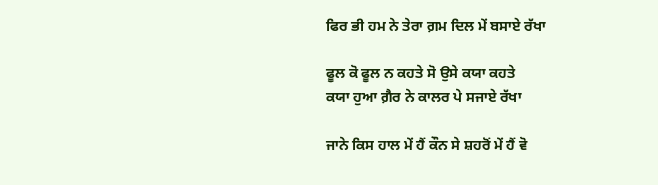ਫਿਰ ਭੀ ਹਮ ਨੇ ਤੇਰਾ ਗ਼ਮ ਦਿਲ ਮੇਂ ਬਸਾਏ ਰੱਖਾ

ਫੂਲ ਕੋ ਫੂਲ ਨ ਕਹਤੇ ਸੋ ਉਸੇ ਕਯਾ ਕਹਤੇ
ਕਯਾ ਹੁਆ ਗ਼ੈਰ ਨੇ ਕਾਲਰ ਪੇ ਸਜਾਏ ਰੱਖਾ

ਜਾਨੇ ਕਿਸ ਹਾਲ ਮੇਂ ਹੈਂ ਕੌਨ ਸੇ ਸ਼ਹਰੋਂ ਮੇਂ ਹੈਂ ਵੋ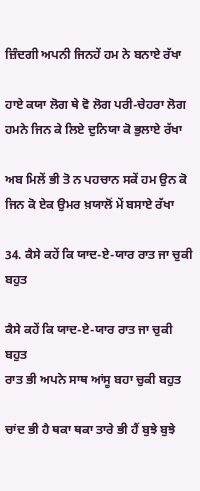ਜ਼ਿੰਦਗੀ ਅਪਨੀ ਜਿਨਹੇਂ ਹਮ ਨੇ ਬਨਾਏ ਰੱਖਾ

ਹਾਏ ਕਯਾ ਲੋਗ ਥੇ ਵੋ ਲੋਗ ਪਰੀ-ਚੇਹਰਾ ਲੋਗ
ਹਮਨੇ ਜਿਨ ਕੇ ਲਿਏ ਦੁਨਿਯਾ ਕੋ ਭੁਲਾਏ ਰੱਖਾ

ਅਬ ਮਿਲੇਂ ਭੀ ਤੋ ਨ ਪਹਚਾਨ ਸਕੇਂ ਹਮ ਉਨ ਕੋ
ਜਿਨ ਕੋ ਏਕ ਉਮਰ ਖ਼ਯਾਲੋਂ ਮੇਂ ਬਸਾਏ ਰੱਖਾ

34. ਕੈਸੇ ਕਹੇਂ ਕਿ ਯਾਦ-ਏ-ਯਾਰ ਰਾਤ ਜਾ ਚੁਕੀ ਬਹੁਤ

ਕੈਸੇ ਕਹੇਂ ਕਿ ਯਾਦ-ਏ-ਯਾਰ ਰਾਤ ਜਾ ਚੁਕੀ ਬਹੁਤ
ਰਾਤ ਭੀ ਅਪਨੇ ਸਾਥ ਆਂਸੂ ਬਹਾ ਚੁਕੀ ਬਹੁਤ

ਚਾਂਦ ਭੀ ਹੈ ਥਕਾ ਥਕਾ ਤਾਰੇ ਭੀ ਹੈਂ ਬੁਝੇ ਬੁਝੇ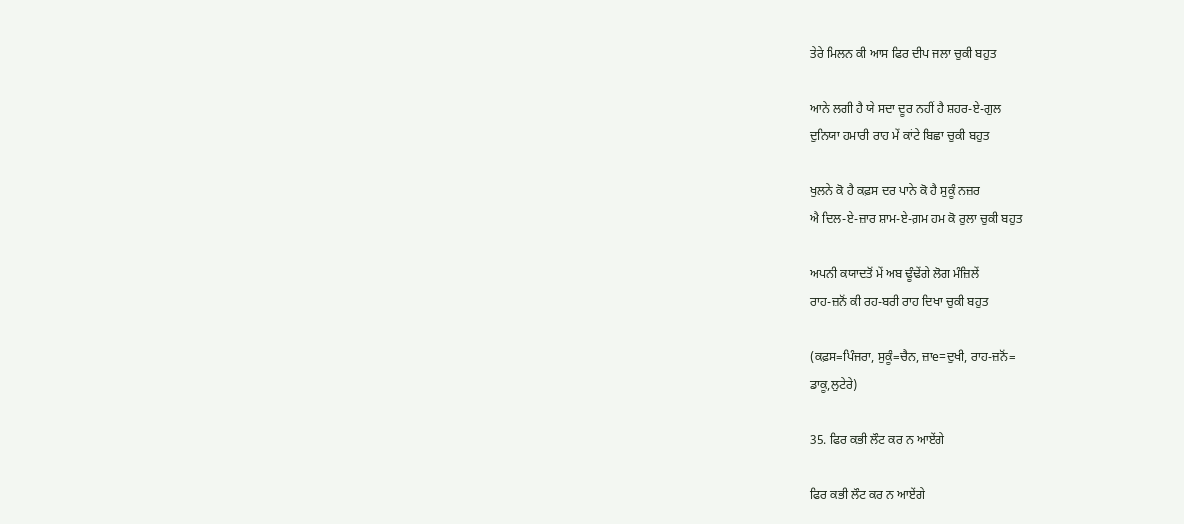ਤੇਰੇ ਮਿਲਨ ਕੀ ਆਸ ਫਿਰ ਦੀਪ ਜਲਾ ਚੁਕੀ ਬਹੁਤ

ਆਨੇ ਲਗੀ ਹੈ ਯੇ ਸਦਾ ਦੂਰ ਨਹੀਂ ਹੈ ਸ਼ਹਰ-ਏ-ਗੁਲ
ਦੁਨਿਯਾ ਹਮਾਰੀ ਰਾਹ ਮੇਂ ਕਾਂਟੇ ਬਿਛਾ ਚੁਕੀ ਬਹੁਤ

ਖੁਲਨੇ ਕੋ ਹੈ ਕਫ਼ਸ ਦਰ ਪਾਨੇ ਕੋ ਹੈ ਸੁਕੂੰ ਨਜ਼ਰ
ਐ ਦਿਲ-ਏ-ਜ਼ਾਰ ਸ਼ਾਮ-ਏ-ਗ਼ਮ ਹਮ ਕੋ ਰੁਲਾ ਚੁਕੀ ਬਹੁਤ

ਅਪਨੀ ਕਯਾਦਤੋਂ ਮੇਂ ਅਬ ਢੂੰਢੇਂਗੇ ਲੋਗ ਮੰਜ਼ਿਲੇਂ
ਰਾਹ-ਜ਼ਨੋਂ ਕੀ ਰਹ-ਬਰੀ ਰਾਹ ਦਿਖਾ ਚੁਕੀ ਬਹੁਤ

(ਕਫ਼ਸ=ਪਿੰਜਰਾ, ਸੁਕੂੰ=ਚੈਨ, ਜ਼ਾe=ਦੁਖੀ, ਰਾਹ-ਜ਼ਨੋਂ=
ਡਾਕੂ,ਲੁਟੇਰੇ)

35. ਫਿਰ ਕਭੀ ਲੌਟ ਕਰ ਨ ਆਏਂਗੇ

ਫਿਰ ਕਭੀ ਲੌਟ ਕਰ ਨ ਆਏਂਗੇ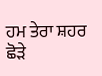ਹਮ ਤੇਰਾ ਸ਼ਹਰ ਛੋੜੇ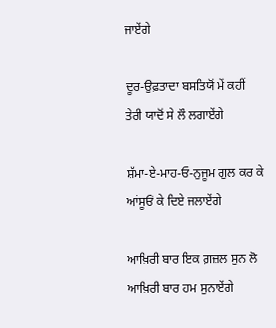ਜਾਏਂਗੇ

ਦੂਰ-ਉਫ਼ਤਾਦਾ ਬਸਤਿਯੋਂ ਮੇਂ ਕਹੀਂ
ਤੇਰੀ ਯਾਦੋਂ ਸੇ ਲੌ ਲਗਾਏਂਗੇ

ਸ਼ੱਮਾ-ਏ-ਮਾਹ-ਓ-ਨੁਜੂਮ ਗੁਲ ਕਰ ਕੇ
ਆਂਸੂਓਂ ਕੇ ਦਿਏ ਜਲਾਏਂਗੇ

ਆਖ਼ਿਰੀ ਬਾਰ ਇਕ ਗ਼ਜ਼ਲ ਸੁਨ ਲੋ
ਆਖ਼ਿਰੀ ਬਾਰ ਹਮ ਸੁਨਾਏਂਗੇ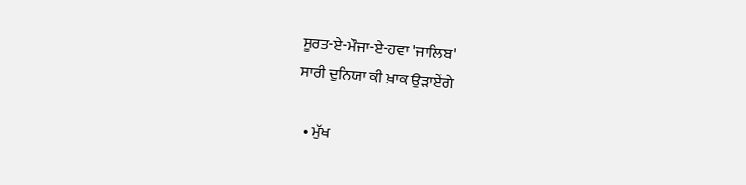ਸੂਰਤ-ਏ-ਮੌਜਾ-ਏ-ਹਵਾ 'ਜਾਲਿਬ'
ਸਾਰੀ ਦੁਨਿਯਾ ਕੀ ਖ਼ਾਕ ਉੜਾਏਂਗੇ

  • ਮੁੱਖ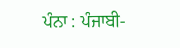ਪੰਨਾ : ਪੰਜਾਬੀ-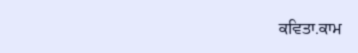ਕਵਿਤਾ.ਕਾਮ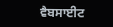ਵੈਬਸਾਈਟ